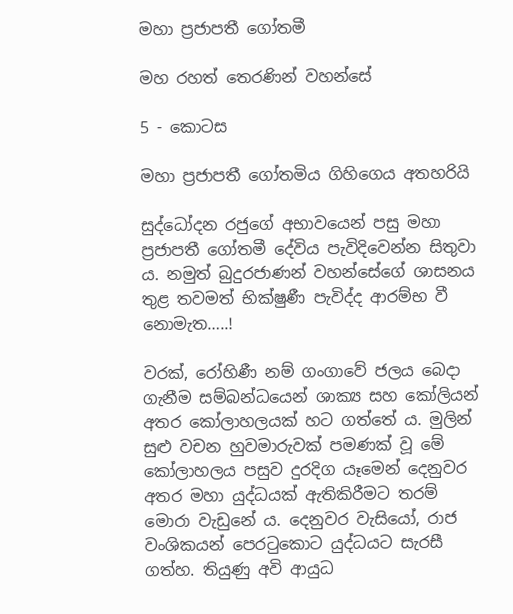මහා ප්‍රජාපතී ගෝතමී

මහ රහත් තෙරණින් වහන්සේ

5 - කොටස

මහා ප්‍රජාපතී ගෝතමිය ගිහිගෙය අතහරියි

සුද්ධෝදන රජුගේ අභාවයෙන් පසු මහා ප්‍රජාපතී ගෝතමී දේවිය පැවිදිවෙන්න සිතුවා ය. නමුත් බුදුරජාණන් වහන්සේගේ ශාසනය තුළ තවමත් භික්ෂුණී පැවිද්ද ආරම්භ වී නොමැත…..!

වරක්, රෝහිණී නම් ගංගාවේ ජලය බෙදා ගැනීම සම්බන්ධයෙන් ශාක්‍ය සහ කෝලියන් අතර කෝලාහලයක් හට ගත්තේ ය. මුලින් සුළු වචන හුවමාරුවක් පමණක් වූ මේ කෝලාහලය පසුව දුරදිග යෑමෙන් දෙනුවර අතර මහා යුද්ධයක් ඇතිකිරීමට තරම් මොරා වැඩුනේ ය. දෙනුවර වැසියෝ, රාජ වංශිකයන් පෙරටුකොට යුද්ධයට සැරසී ගත්හ. තියුණු අවි ආයුධ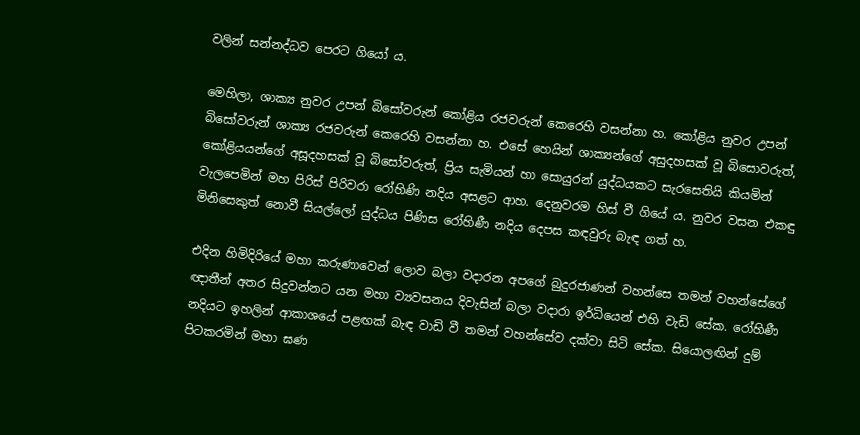වලින් සන්නද්ධව පෙරට ගියෝ ය.

මෙහිලා, ශාක්‍ය නුවර උපන් බිසෝවරුන් කෝළිය රජවරුන් කෙරෙහි වසන්නා හ. කෝළිය නුවර උපන් බිසෝවරුන් ශාක්‍ය රජවරුන් කෙරෙහි වසන්නා හ. එසේ හෙයින් ශාක්‍යන්ගේ අසුදහසක් වූ බිසොවරුත්, කෝළියයන්ගේ අසූදහසක් වූ බිසෝවරුත්, ප්‍රිය සැමියන් හා සොයුරන් යුද්ධයකට සැරසෙතියි කියමින් වැලපෙමින් මහ පිරිස් පිරිවරා රෝහිණි නදිය අසළට ආහ. දෙනුවරම හිස් වී ගියේ ය. නුවර වසන එකඳු මිනිසෙකුත් නොවී සියල්ලෝ යුද්ධය පිණිස රෝහිණී නදිය දෙපස කඳවුරු බැඳ ගත් හ.

එදින හිමිදිරියේ මහා කරුණාවෙන් ලොව බලා වදාරන අපගේ බුදුරජාණන් වහන්සෙ තමන් වහන්සේගේ ඥාතීන් අතර සිදුවන්නට යන මහා ව්‍යවසනය දිවැසින් බලා වදාරා ඉර්ධියෙන් එහි වැඩි සේක. රෝහිණී නදියට ඉහලින් ආකාශයේ පළඟක් බැඳ වාඩි වී තමන් වහන්සේව දක්වා සිටි සේක. සියොලඟින් දුම් පිටකරමින් මහා ඝණ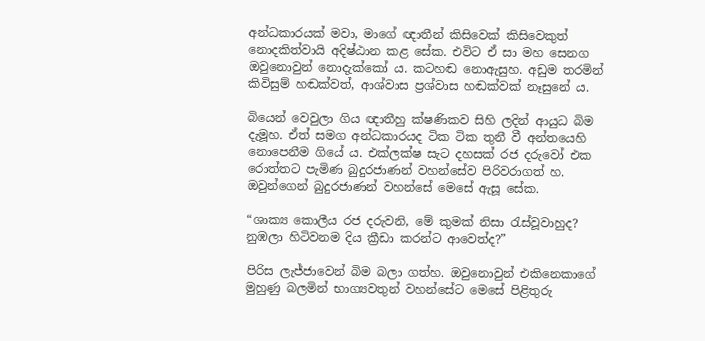අන්ධකාරයක් මවා, මාගේ ඥාතීන් කිසිවෙක් කිසිවෙකුත් නොදකිත්වායි අදිෂ්ඨාන කළ සේක. එවිට ඒ සා මහ සෙනග  ඔවුනොවුන් නොදැක්කෝ ය. කටහඬ නොඇසුහ. අඩුම තරමින් කිවිසුම් හඬක්වත්, ආශ්වාස ප්‍රශ්වාස හඬක්වක් නෑසුනේ ය.

බියෙන් වෙවුලා ගිය ඥාතීහු ක්ෂණිකව සිහි ලදින් ආයුධ බිම දැමූහ. ඒත් සමග අන්ධකාරයද ටික ටික තුනී වී අන්තයෙහි නොපෙනීම ගියේ ය. එක්ලක්ෂ සැට දහසක් රජ දරුවෝ එක රොත්තට පැමිණ බුදුරජාණන් වහන්සේව පිරිවරාගත් හ. ඔවුන්ගෙන් බුදුරජාණන් වහන්සේ මෙසේ ඇසූ සේක.

“ශාක්‍ය කොලීය රජ දරුවනි, මේ කුමක් නිසා රැස්වූවාහුද? නුඹලා හිටිවනම දිය ක්‍රීඩා කරන්ට ආවෙත්ද?”

පිරිස ලැජ්ජාවෙන් බිම බලා ගත්හ. ඔවුනොවුන් එකිනෙකාගේ මුහුණු බලමින් භාග්‍යවතුන් වහන්සේට මෙසේ පිළිතුරු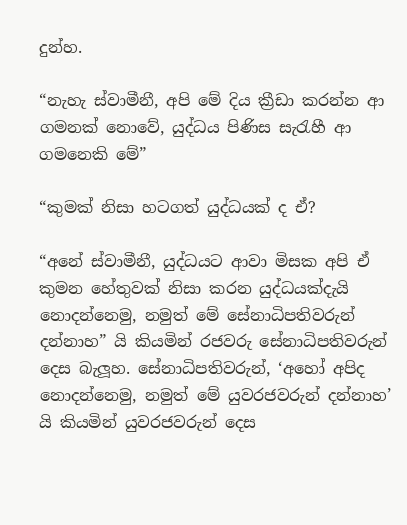දුන්හ.

“නැහැ ස්වාමීනී, අපි මේ දිය ක්‍රීඩා කරන්න ආ ගමනක් නොවේ, යුද්ධය පිණිස සැරැහී ආ ගමනෙකි මේ”

“කුමක් නිසා හටගත් යුද්ධයක් ද ඒ?

“අනේ ස්වාමීනී, යුද්ධයට ආවා මිසක අපි ඒ කුමන හේතුවක් නිසා කරන යුද්ධයක්දැයි නොදන්නෙමු, නමුත් මේ සේනාධිපතිවරුන් දන්නාහ” යි කියමින් රජවරු සේනාධිපතිවරුන් දෙස බැලූහ. සේනාධිපතිවරුන්, ‘අහෝ අපිද නොදන්නෙමු, නමුත් මේ යුවරජවරුන් දන්නාහ’ යි කියමින් යුවරජවරුන් දෙස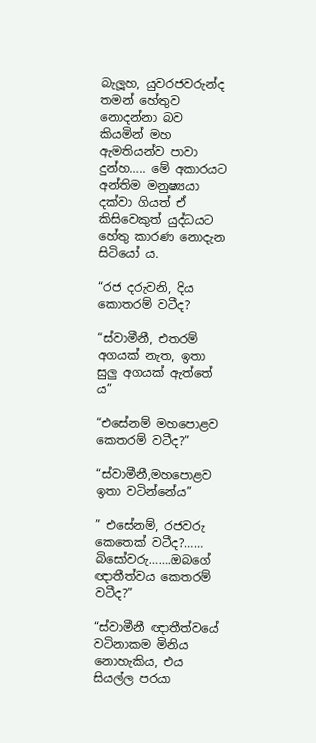බැලූහ, යුවරජවරුන්ද තමන් හේතුව නොදන්නා බව කියමින් මහ ඇමතියන්ව පාවා දුන්හ….. මේ අකාරයට අන්තිම මනුෂ්‍යයා දක්වා ගියත් ඒ කිසිවෙකුත් යුද්ධයට හේතු කාරණ නොදැන සිටියෝ ය.

“රජ දරුවනි, දිය කොතරම් වටීද?

“ස්වාමීනී, එතරම් අගයක් නැත, ඉතා සුලු අගයක් ඇත්තේ ය”

“එසේනම් මහපොළව කෙතරම් වටීද?”

“ස්වාමීනී,මහපොළව ඉතා වටින්නේය”

” එසේනම්, රජවරු කෙතෙක් වටීද?…… බිසෝවරු…….ඔබගේ ඥාතීත්වය කෙතරම් වටීද?”

“ස්වාමීනී ඥාතීත්වයේ වටිනාකම මිනිය නොහැකිය, එය සියල්ල පරයා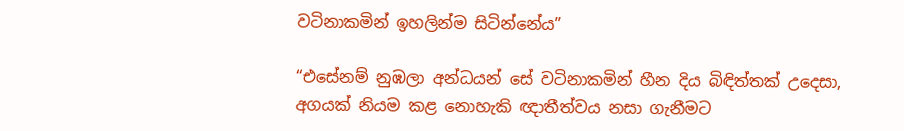වටිනාකමින් ඉහලින්ම සිටින්නේය”

“එසේනම් නුඹලා අන්ධයන් සේ වටිනාකමින් හීන දිය බිඳිත්තක් උදෙසා, අගයක් නියම කළ නොහැකි ඥාතීත්වය නසා ගැනීමට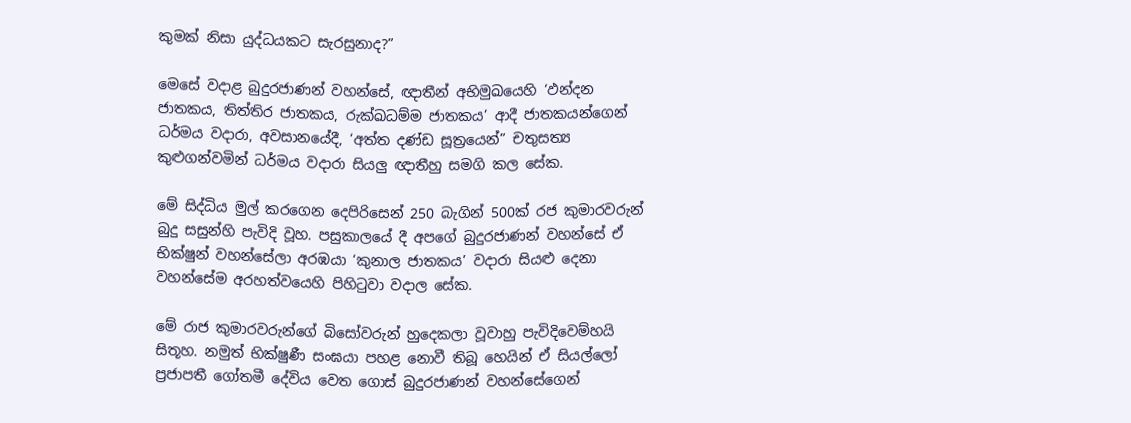කුමක් නිසා යුද්ධයකට සැරසුනාද?”

මෙසේ වදාළ බුදුරජාණන් වහන්සේ, ඥාතීන් අභිමුඛයෙහි ‘ඵන්දන ජාතකය, තිත්තිර ජාතකය, රුක්ඛධම්ම ජාතකය’ ආදී ජාතකයන්ගෙන් ධර්මය වදාරා, අවසානයේදී, ‘අත්ත දණ්ඩ සූත්‍රයෙන්” චතුසත්‍ය කුළුගන්වමින් ධර්මය වදාරා සියලු ඥාතීහු සමගි කල සේක.

මේ සිද්ධිය මුල් කරගෙන දෙපිරිසෙන් 250 බැගින් 500ක් රජ කුමාරවරුන් බුදු සසුන්හි පැවිදි වූහ. පසුකාලයේ දී අපගේ බුදුරජාණන් වහන්සේ ඒ භික්ෂුන් වහන්සේලා අරඹයා ‘කුනාල ජාතකය’ වදාරා සියළු දෙනා වහන්සේම අරහත්වයෙහි පිහිටුවා වදාල සේක.

මේ රාජ කුමාරවරුන්ගේ බිසෝවරුන් හුදෙකලා වූවාහු පැවිදිවෙම්හයි සිතූහ. නමුත් භික්ෂුණී සංඝයා පහළ නොවී තිබූ හෙයින් ඒ සියල්ලෝ ප්‍රජාපතී ගෝතමී දේවිය වෙත ගොස් බුදුරජාණන් වහන්සේගෙන්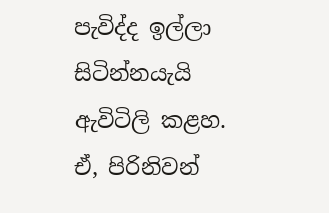පැවිද්ද ඉල්ලා සිටින්නයැයි ඇවිටිලි කළහ. ඒ, පිරිනිවන්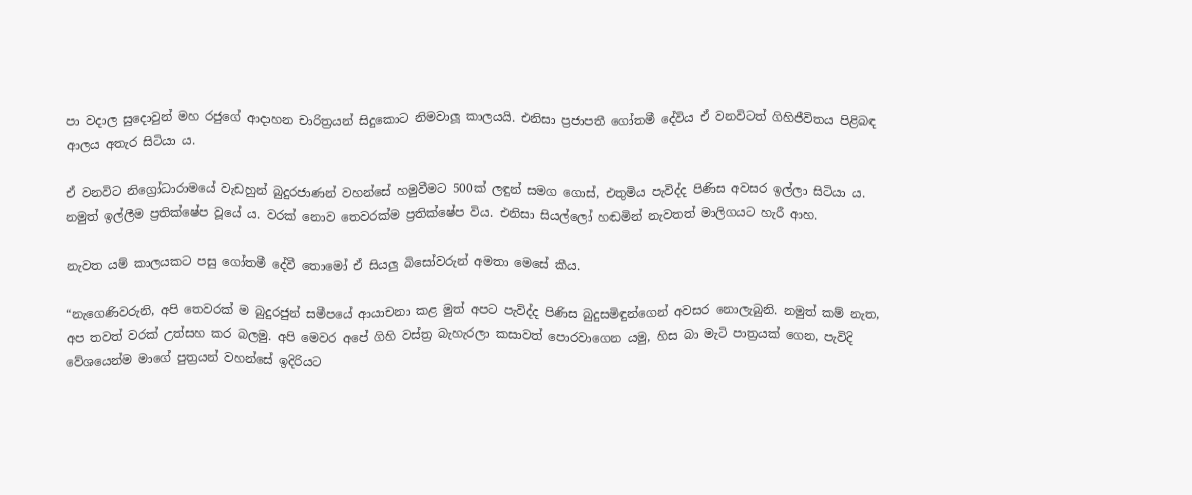පා වදාල සුදොවුන් මහ රජුගේ ආදාහන චාරිත්‍රයන් සිදුකොට නිමවාලූ කාලයයි. එනිසා ප්‍රජාපතී ගෝතමී දේවිය ඒ වනවිටත් ගිහිජීවිතය පිළිබඳ ආලය අතැර සිටියා ය.

ඒ වනවිට නිග්‍රෝධාරාමයේ වැඩහුන් බුදුරජාණන් වහන්සේ හමුවීමට 500ක් ලඳුන් සමග ගොස්, එතුමිය පැවිද්ද පිණිස අවසර ඉල්ලා සිටියා ය. නමුත් ඉල්ලීම ප්‍රතික්ෂේප වූයේ ය. වරක් නොව තෙවරක්ම ප්‍රතික්ෂේප විය. එනිසා සියල්ලෝ හඬමින් නැවතත් මාලිගයට හැරී ආහ.

නැවත යම් කාලයකට පසු ගෝතමී දේවී තොමෝ ඒ සියලු බිසෝවරුන් අමතා මෙසේ කීය.

“නැගෙණිවරුනි, අපි තෙවරක් ම බුදුරජුන් සමීපයේ ආයාචනා කළ මුත් අපට පැවිද්ද පිණිස බුදුසමිඳුන්ගෙන් අවසර නොලැබුනි. නමුත් කම් නැත, අප තවත් වරක් උත්සහ කර බලමු. අපි මෙවර අපේ ගිහි වස්ත්‍ර බැහැරලා කසාවත් පොරවාගෙන යමු, හිස බා මැටි පාත්‍රයක් ගෙන, පැවිදි වේශයෙන්ම මාගේ පුත්‍රයන් වහන්සේ ඉදිරියට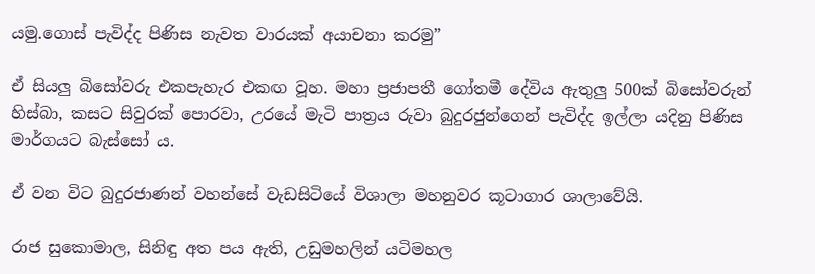යමු.ගොස් පැවිද්ද පිණිස නැවත වාරයක් අයාචනා කරමු”

ඒ සියලු බිසෝවරු එකපැහැර එකඟ වූහ. මහා ප්‍රජාපතී ගෝතමී දේවිය ඇතුලු 500ක් බිසෝවරුන් හිස්බා, කසට සිවුරක් පොරවා, උරයේ මැටි පාත්‍රය රුවා බුදුරජුන්ගෙන් පැවිද්ද ඉල්ලා යදිනු පිණිස මාර්ගයට බැස්සෝ ය.

ඒ වන විට බුදුරජාණන් වහන්සේ වැඩසිටියේ විශාලා මහනුවර කූටාගාර ශාලාවේයි.

රාජ සුකොමාල, සිනිඳු අත පය ඇති, උඩුමහලින් යටිමහල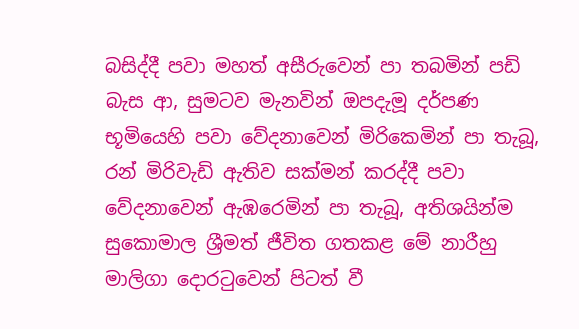බසිද්දී පවා මහත් අසීරුවෙන් පා තබමින් පඩි බැස ආ, සුමටව මැනවින් ඔපදැමූ දර්පණ භූමියෙහි පවා වේදනාවෙන් මිරිකෙමින් පා තැබූ, රන් මිරිවැඩි ඇතිව සක්මන් කරද්දී පවා වේදනාවෙන් ඇඹරෙමින් පා තැබූ, අතිශයින්ම සුකොමාල ශ්‍රීමත් ජීවිත ගතකළ මේ නාරීහු මාලිගා දොරටුවෙන් පිටත් වී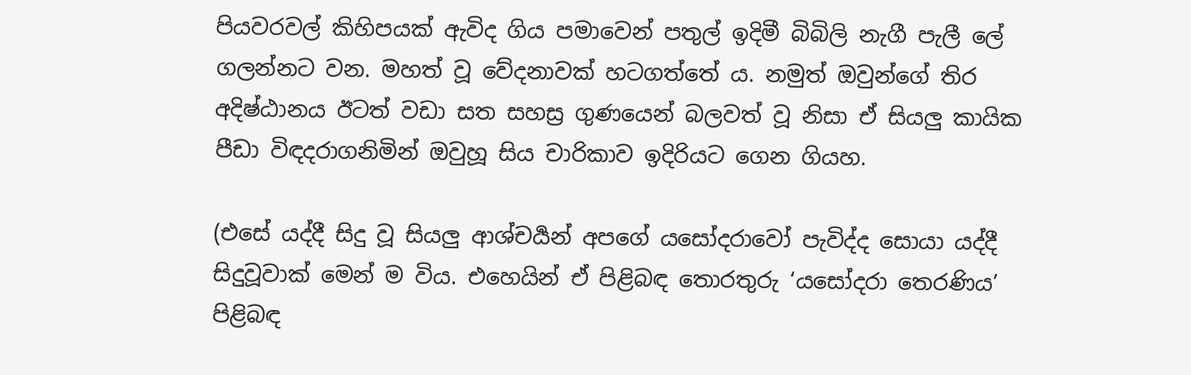පියවරවල් කිහිපයක් ඇවිද ගිය පමාවෙන් පතුල් ඉදිමී බිබිලි නැගී පැලී ලේ ගලන්නට වන. මහත් වූ වේදනාවක් හටගත්තේ ය. නමුත් ඔවුන්ගේ තිර අදිෂ්ඨානය ඊටත් වඩා සත සහස්‍ර ගුණයෙන් බලවත් වූ නිසා ඒ සියලු කායික පීඩා විඳදරාගනිමින් ඔවුහූ සිය චාරිකාව ඉදිරියට ගෙන ගියහ.

(එසේ යද්දී සිදු වූ සියලු ආශ්චර්‍යන් අපගේ යසෝදරාවෝ පැවිද්ද සොයා යද්දී සිදුවූවාක් මෙන් ම විය. එහෙයින් ඒ පිළිබඳ තොරතුරු ‘යසෝදරා තෙරණිය’ පිළිබඳ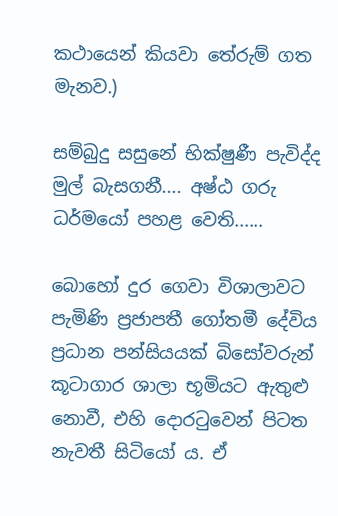කථායෙන් කියවා තේරුම් ගත මැනව.)

සම්බුදු සසුනේ භික්ෂුණී පැවිද්ද මුල් බැසගනී.... අෂ්ඨ ගරු ධර්මයෝ පහළ වෙති......

බොහෝ දුර ගෙවා විශාලාවට පැමිණි ප්‍රජාපතී ගෝතමී දේවිය ප්‍රධාන පන්සියයක් බිසෝවරුන් කූටාගාර ශාලා භූමියට ඇතුළු නොවී, එහි දොරටුවෙන් පිටත නැවතී සිටියෝ ය. ඒ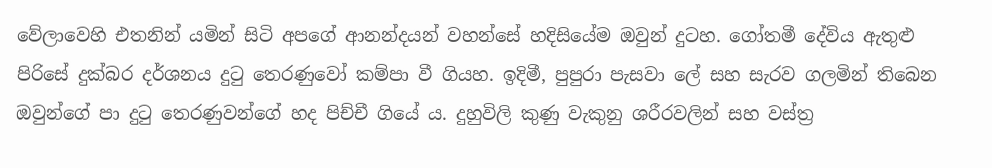වේලාවෙහි එතනින් යමින් සිටි අපගේ ආනන්දයන් වහන්සේ හදිසියේම ඔවුන් දුටහ. ගෝතමී දේවිය ඇතුළු පිරිසේ දුක්බර දර්ශනය දුටු තෙරණුවෝ කම්පා වී ගියහ. ඉදිමී, පුපුරා පැසවා ලේ සහ සැරව ගලමින් තිබෙන ඔවුන්ගේ පා දුටු තෙරණුවන්ගේ හද පිච්චී ගියේ ය. දුහුවිලි කුණු වැකුනු ශරීරවලින් සහ වස්ත්‍ර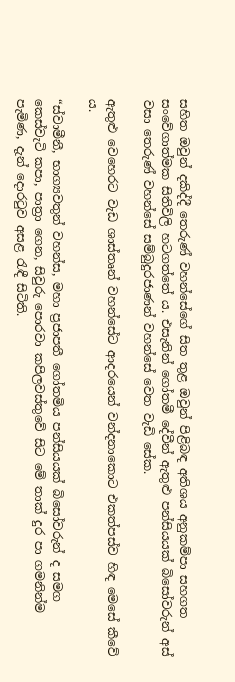සහිත ඔවුන් දකිද්දී තෙරුණ් වහන්සේගේ සිත තුළ ඔවුන් පිළිබඳ අතිශය අනුකම්පා සහගත සංවේගාත්මක සිතිවිලි හටගත්තේ ය. එසැනින් ගෝතමී දේවීන් ඇතුළු පන්සියයක් බිසෝවරුන් අස් වසා තෙරුණ් වහන්සේ සම්බුදුරජාණන් වහන්සේ වෙත වැඩි සේක.

ඇතුළු වෙහෙරට වැඩ ශාස්තෘන් වහන්සේට ආදරයෙන් වන්දනාකොට එකත්පස්ව හිඳ මෙසේ කීවේ ය.

“ස්වාමීනී, භාග්‍යවතුන් වහන්ස, මහා ප්‍රජාපතී ගෝතමිය පන්සියයක් බිසෝවරුන් ද සමග කෙස්වැටි කපා, පාත්‍රා ගෙන, සිවුරු පොරවා කපිලවස්තුවේ සිට මේ තාක් දුර පා ගමනින්ම පැමිණ, දැන් දොරටුව අසළ රැඳී සිටිති.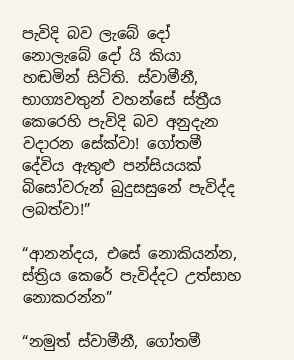පැවිදි බව ලැබේ දෝ නොලැබේ දෝ යි කියා හඬමින් සිටිති. ස්වාමීනී, භාග්‍යවතුන් වහන්සේ ස්ත්‍රීය කෙරෙහි පැවිදි බව අනුදැන වදාරන සේක්වා! ගෝතමී දේවිය ඇතුළු පන්සියයක් බිසෝවරුන් බුදුසසුනේ පැවිද්ද ලබත්වා!”

“ආනන්දය, එසේ නොකියන්න, ස්ත්‍රිය කෙරේ පැවිද්දට උත්සාහ නොකරන්න”

“නමුත් ස්වාමීනී, ගෝතමී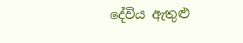දේවිය ඇතුළු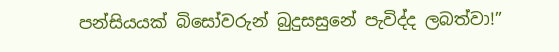පන්සියයක් බිසෝවරුන් බුදුසසුනේ පැවිද්ද ලබත්වා!”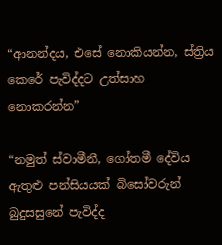“ආනන්දය, එසේ නොකියන්න, ස්ත්‍රිය කෙරේ පැවිද්දට උත්සාහ නොකරන්න”

“නමුත් ස්වාමීනී, ගෝතමී දේවිය ඇතුළු පන්සියයක් බිසෝවරුන් බුදුසසුනේ පැවිද්ද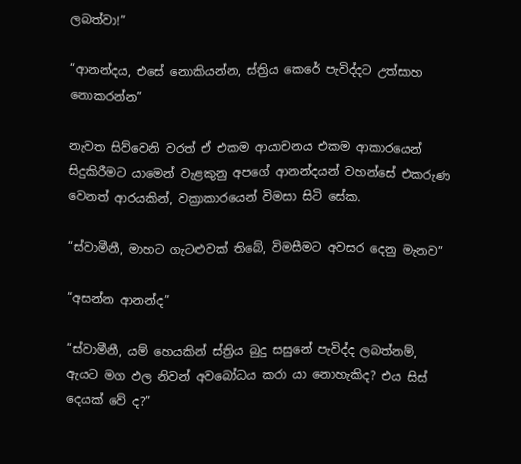ලබත්වා!”

“ආනන්දය, එසේ නොකියන්න, ස්ත්‍රිය කෙරේ පැවිද්දට උත්සාහ නොකරන්න”

නැවත සිව්වෙනි වරත් ඒ එකම ආයාචනය එකම ආකාරයෙන් සිදුකිරීමට යාමෙන් වැළකුනු අපගේ ආනන්දයන් වහන්සේ එකරුණ වෙනත් ආරයකින්, වක්‍රාකාරයෙන් විමසා සිටි සේක.

“ස්වාමීනී, මාහට ගැටළුවක් තිබේ, විමසීමට අවසර දෙනු මැනව”

“අසන්න ආනන්ද”

“ස්වාමීනී, යම් හෙයකින් ස්ත්‍රිය බුදු සසුනේ පැවිද්ද ලබත්නම්, ඇයට මග ඵල නිවන් අවබෝධය කරා යා නොහැකිද? එය සිස් දෙයක් වේ ද?”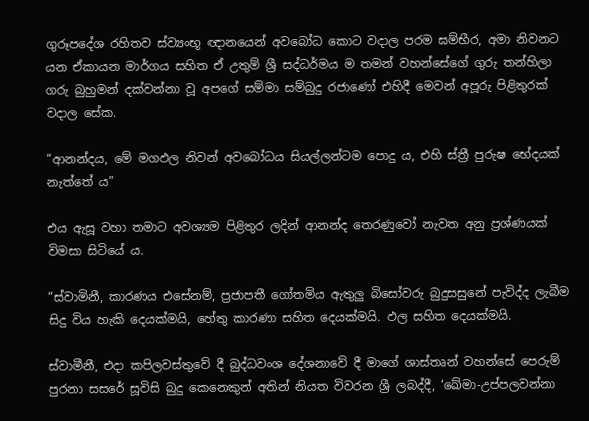ගුරූපදේශ රහිතව ස්ව්‍යංභූ ඥානයෙන් අවබෝධ කොට වදාල පරම ඝම්භීර, අමා නිවනට යන ඒකායන මාර්ගය සහිත ඒ උතුම් ශ්‍රී සද්ධර්මය ම තමන් වහන්සේගේ ගුරු තන්හිලා ගරු බුහුමන් දක්වන්නා වූ අපගේ සම්මා සම්බුදු රජාණෝ එහිදී මෙවන් අපූරු පිළිතුරක් වදාල සේක.

“ආනන්දය, මේ මගඵල නිවන් අවබෝධය සියල්ලන්ටම පොදු ය, එහි ස්ත්‍රී පුරුෂ භේදයක් නැත්තේ ය”

එය ඇසූ වහා තමාට අවශ්‍යම පිළිතුර ලදින් ආනන්ද තෙරණුවෝ නැවත අනු ප්‍රශ්ණයක් විමසා සිටියේ ය.

“ස්වාමිනී, කාරණය එසේනම්, ප්‍රජාපතී ගෝතමිය ඇතුලු බිසෝවරු බුදුසසුනේ පැවිද්ද ලැබීම සිදු විය හැකි දෙයක්මයි, හේතු කාරණා සහිත දෙයක්මයි. ඵල සහිත දෙයක්මයි.

ස්වාමීනී, එදා කපිලවස්තුවේ දී බුද්ධවංශ දේශනාවේ දී මාගේ ශාස්තෘන් වහන්සේ පෙරුම් පුරනා සසරේ සූවිසි බුදු කෙනෙකුන් අතින් නියත විවරන ශ්‍රී ලබද්දී, ‘ඛේමා-උප්පලවන්නා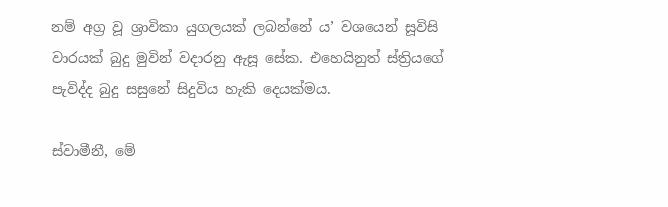නම් අග්‍ර වූ ශ්‍රාවිකා යුගලයක් ලබන්නේ ය’ වශයෙන් සූවිසි වාරයක් බුදු මුවින් වදාරනු ඇසූ සේක. එහෙයිනුත් ස්ත්‍රියගේ පැවිද්ද බුදු සසුනේ සිදුවිය හැකි දෙයක්මය.

ස්වාමීනී, මේ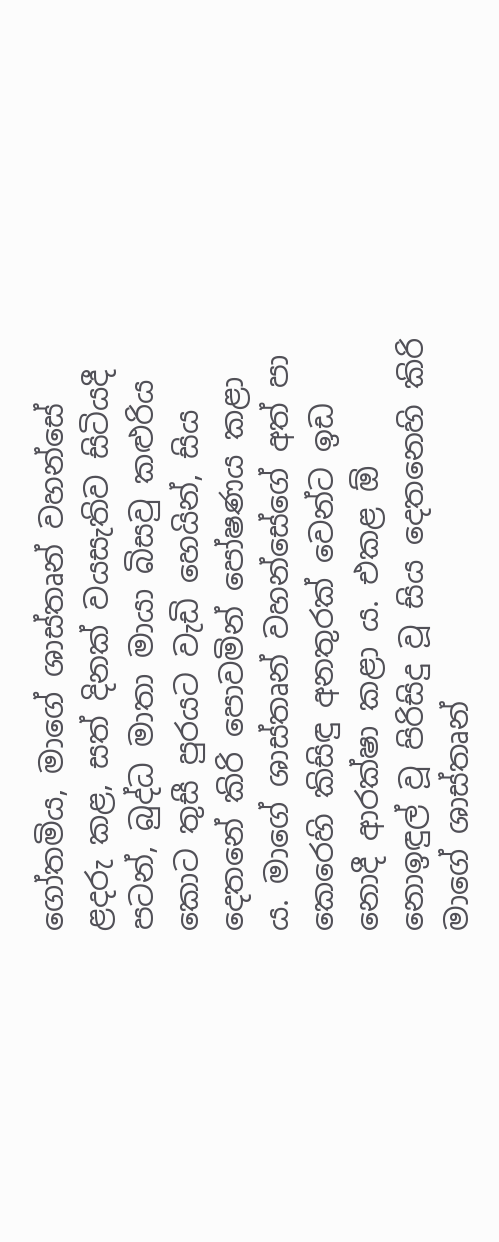ගෝතමිය, මාගේ ශාස්තෘන් වහන්සේ ළදරු කළ, සත් දිනක් වයසැතිව සිටියදී පටන්, බුද්ධ මාතා මායා බිසවු කළුරිය කොට තුසී පුරයට වැඩි හෙයින්, සිය දෙතනේ කිරි පොවමින් පෝෂණය කළා ය. මාගේ ශාස්තෘන් වහන්සේගේ අත් පා කෙරෙහි කිසිඳු අනතුරක් වෙන්ට ඉඩ නොදී ආරක්ෂා කළා ය. එකළ ඕ නොඉඳුල් වූ පිරිසිදු වූ සිය දෙතනෙහි කිරි මාගේ ශාස්තෘන්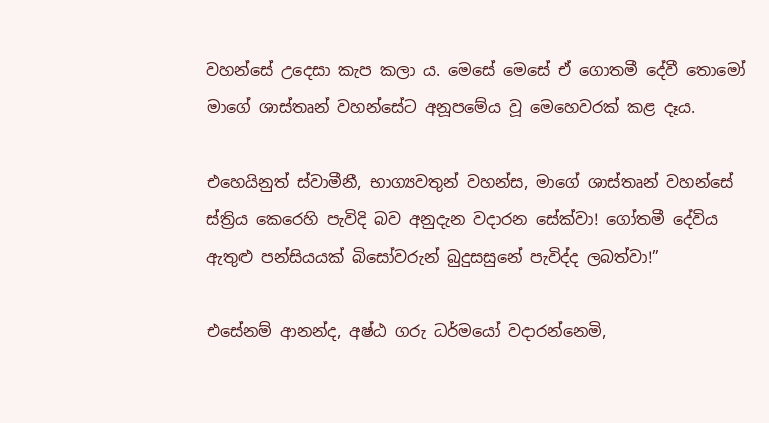වහන්සේ උදෙසා කැප කලා ය. මෙසේ මෙසේ ඒ ගොතමී දේවී තොමෝ මාගේ ශාස්තෘන් වහන්සේට අනූපමේය වූ මෙහෙවරක් කළ දෑය.

එහෙයිනුත් ස්වාමීනී, භාග්‍යවතුන් වහන්ස, මාගේ ශාස්තෘන් වහන්සේ ස්ත්‍රිය කෙරෙහි පැවිදි බව අනුදැන වදාරන සේක්වා! ගෝතමී දේවිය ඇතුළු පන්සියයක් බිසෝවරුන් බුදුසසුනේ පැවිද්ද ලබත්වා!”

එසේනම් ආනන්ද, අෂ්ඨ ගරු ධර්මයෝ වදාරන්නෙමි,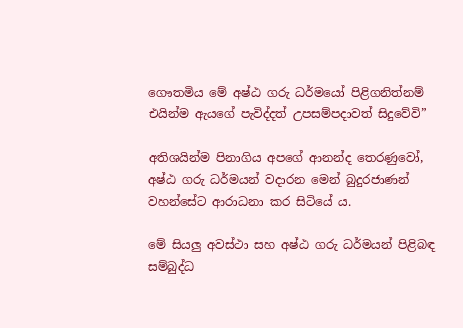ගෞතමිය මේ අෂ්ඨ ගරු ධර්මයෝ පිළිගනිත්නම් එයින්ම ඇයගේ පැවිද්දත් උපසම්පදාවත් සිදුවේවි”

අතිශයින්ම පිනාගිය අපගේ ආනන්ද තෙරණුවෝ, අෂ්ඨ ගරු ධර්මයන් වදාරන මෙන් බුදුරජාණන් වහන්සේට ආරාධනා කර සිටියේ ය.

මේ සියලු අවස්ථා සහ අෂ්ඨ ගරු ධර්මයන් පිළිබඳ සම්බුද්ධ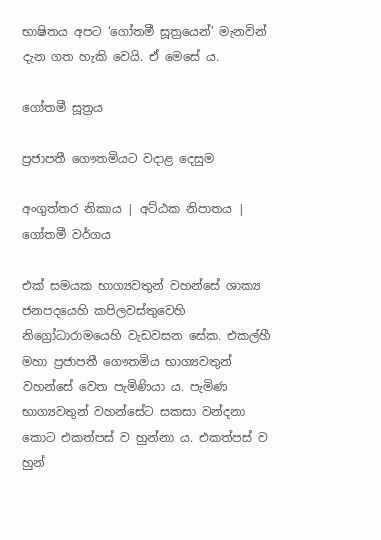භාෂිතය අපට ‘ගෝතමී සූත්‍රයෙන්’ මැනවින් දැන ගත හැකි වෙයි. ඒ මෙසේ ය.

ගෝතමී සූත්‍රය

ප්‍රජාපතී ගෞතමියට වදාළ දෙසුම

අංගුත්තර නිකාය | අට්ඨක නිපාතය | ගෝතමී වර්ගය

එක් සමයක භාග්‍යවතුන් වහන්සේ ශාක්‍ය ජනපදයෙහි කපිලවස්තුවෙහි නිග්‍රෝධාරාමයෙහි වැඩවසන සේක. එකල්හී මහා ප්‍රජාපතී ගෞතමිය භාග්‍යවතුන් වහන්සේ වෙත පැමිණියා ය. පැමිණ භාග්‍යවතුන් වහන්සේට සකසා වන්දනා කොට එකත්පස් ව හුන්නා ය. එකත්පස් ව හුන්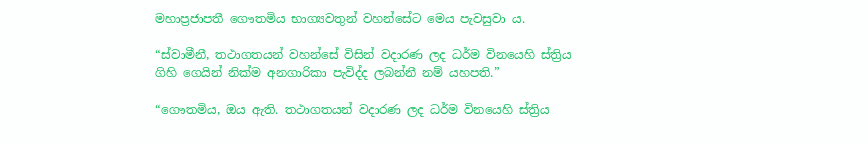මහාප්‍රජාපතී ගෞතමිය භාග්‍යවතුන් වහන්සේට මෙය පැවසුවා ය.

“ස්වාමීනී, තථාගතයන් වහන්සේ විසින් වදාරණ ලද ධර්ම විනයෙහි ස්ත්‍රිය ගිහි ගෙයින් නික්ම අනගාරිකා පැවිද්ද ලබන්නී නම් යහපති.”

“ගෞතමිය, ඔය ඇති. තථාගතයන් වදාරණ ලද ධර්ම විනයෙහි ස්ත්‍රිය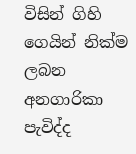විසින් ගිහි ගෙයින් නික්ම ලබන අනගාරිකා පැවිද්ද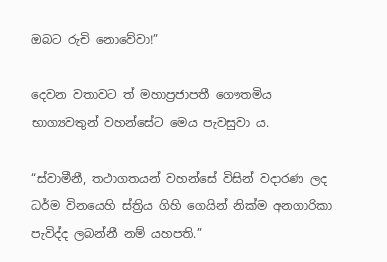ඔබට රුචි නොවේවා!”

දෙවන වතාවට ත් මහාප්‍රජාපතී ගෞතමිය භාග්‍යවතුන් වහන්සේට මෙය පැවසුවා ය.

“ස්වාමීනී, තථාගතයන් වහන්සේ විසින් වදාරණ ලද ධර්ම විනයෙහි ස්ත්‍රිය ගිහි ගෙයින් නික්ම අනගාරිකා පැවිද්ද ලබන්නී නම් යහපති.”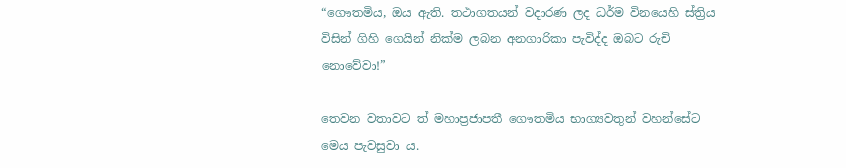“ගෞතමිය, ඔය ඇති. තථාගතයන් වදාරණ ලද ධර්ම විනයෙහි ස්ත්‍රිය විසින් ගිහි ගෙයින් නික්ම ලබන අනගාරිකා පැවිද්ද ඔබට රුචි නොවේවා!”

තෙවන වතාවට ත් මහාප්‍රජාපතී ගෞතමිය භාග්‍යවතුන් වහන්සේට මෙය පැවසුවා ය.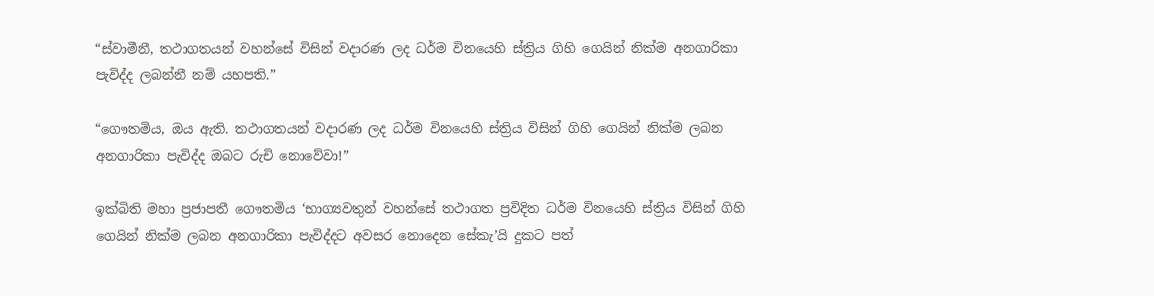“ස්වාමීනී, තථාගතයන් වහන්සේ විසින් වදාරණ ලද ධර්ම විනයෙහි ස්ත්‍රිය ගිහි ගෙයින් නික්ම අනගාරිකා පැවිද්ද ලබන්නී නම් යහපති.”

“ගෞතමිය, ඔය ඇති. තථාගතයන් වදාරණ ලද ධර්ම විනයෙහි ස්ත්‍රිය විසින් ගිහි ගෙයින් නික්ම ලබන අනගාරිකා පැවිද්ද ඔබට රුචි නොවේවා!”

ඉක්බිති මහා ප්‍රජාපතී ගෞතමිය ‘භාග්‍යවතුන් වහන්සේ තථාගත ප්‍රවිදිත ධර්ම විනයෙහි ස්ත්‍රිය විසින් ගිහි ගෙයින් නික්ම ලබන අනගාරිකා පැවිද්දට අවසර නොදෙන සේකැ’යි දුකට පත්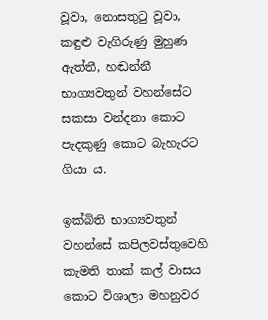වූවා, නොසතුටු වූවා, කඳුළු වැගිරුණු මුහුණ ඇත්තී, හඬන්නී භාග්‍යවතුන් වහන්සේට සකසා වන්දනා කොට පැදකුණු කොට බැහැරට ගියා ය.

ඉක්බිති භාග්‍යවතුන් වහන්සේ කපිලවස්තුවෙහි කැමති තාක් කල් වාසය කොට විශාලා මහනුවර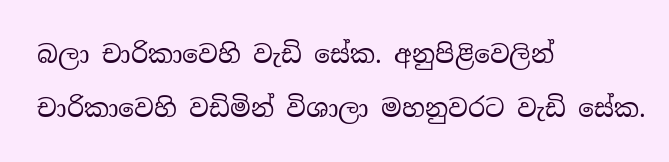බලා චාරිකාවෙහි වැඩි සේක. අනුපිළිවෙලින් චාරිකාවෙහි වඩිමින් විශාලා මහනුවරට වැඩි සේක.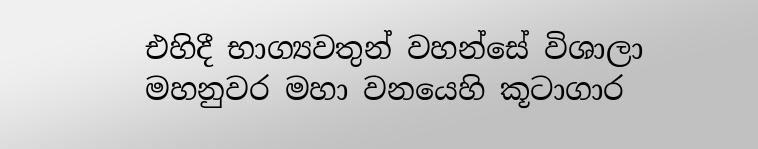එහිදී භාග්‍යවතුන් වහන්සේ විශාලා මහනුවර මහා වනයෙහි කූටාගාර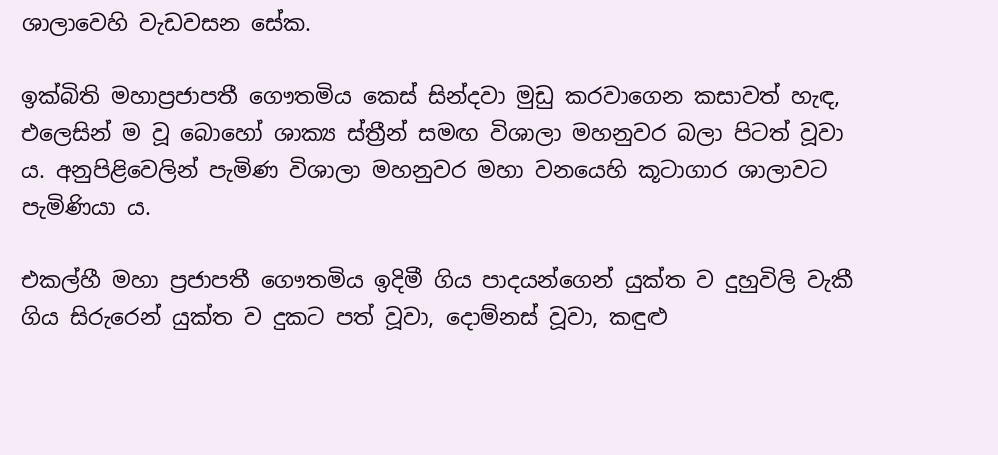ශාලාවෙහි වැඩවසන සේක.

ඉක්බිති මහාප්‍රජාපතී ගෞතමිය කෙස් සින්දවා මුඩු කරවාගෙන කසාවත් හැඳ, එලෙසින් ම වූ බොහෝ ශාක්‍ය ස්ත්‍රීන් සමඟ විශාලා මහනුවර බලා පිටත් වූවා ය. අනුපිළිවෙලින් පැමිණ විශාලා මහනුවර මහා වනයෙහි කූටාගාර ශාලාවට පැමිණියා ය.

එකල්හී මහා ප්‍රජාපතී ගෞතමිය ඉදිමී ගිය පාදයන්ගෙන් යුක්ත ව දුහුවිලි වැකී ගිය සිරුරෙන් යුක්ත ව දුකට පත් වූවා, දොම්නස් වූවා, කඳුළු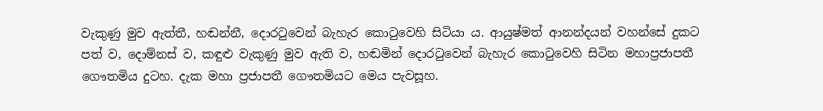වැකුණු මුව ඇත්තී, හඬන්නී, දොරටුවෙන් බැහැර කොටුවෙහි සිටියා ය. ආයුෂ්මත් ආනන්දයන් වහන්සේ දුකට පත් ව, දොම්නස් ව, කඳුළු වැකුණු මුව ඇති ව, හඬමින් දොරටුවෙන් බැහැර කොටුවෙහි සිටින මහාප්‍රජාපතී ගෞතමිය දුටහ. දැක මහා ප්‍රජාපතී ගෞතමියට මෙය පැවසූහ.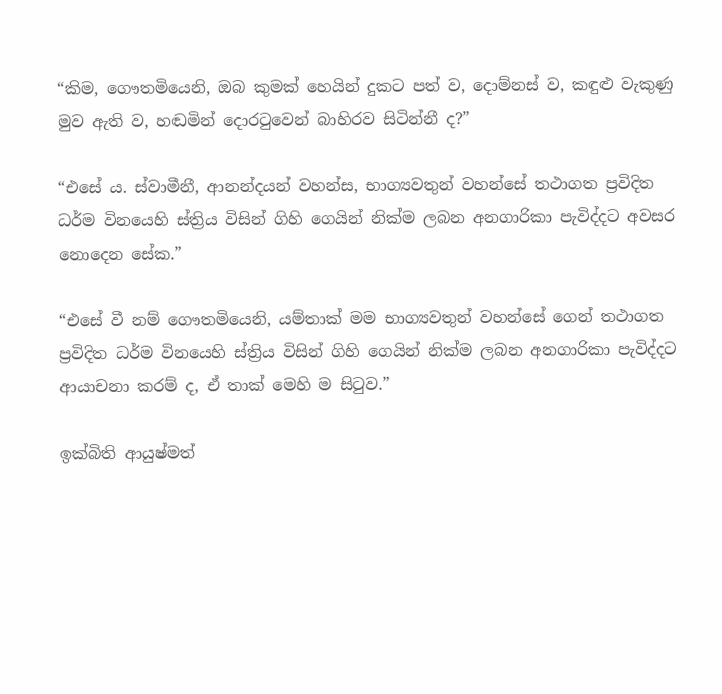“කිම, ගෞතමියෙනි, ඔබ කුමක් හෙයින් දුකට පත් ව, දොම්නස් ව, කඳුළු වැකුණු මුව ඇති ව, හඬමින් දොරටුවෙන් බාහිරව සිටින්නී ද?”

“එසේ ය. ස්වාමීනී, ආනන්දයන් වහන්ස, භාග්‍යවතුන් වහන්සේ තථාගත ප්‍රවිදිත ධර්ම විනයෙහි ස්ත්‍රිය විසින් ගිහි ගෙයින් නික්ම ලබන අනගාරිකා පැවිද්දට අවසර නොදෙන සේක.”

“එසේ වී නම් ගෞතමියෙනි, යම්තාක් මම භාග්‍යවතුන් වහන්සේ ගෙන් තථාගත ප්‍රවිදිත ධර්ම විනයෙහි ස්ත්‍රිය විසින් ගිහි ගෙයින් නික්ම ලබන අනගාරිකා පැවිද්දට ආයාචනා කරම් ද, ඒ තාක් මෙහි ම සිටුව.”

ඉක්බිති ආයුෂ්මත්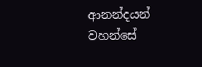ආනන්දයන් වහන්සේ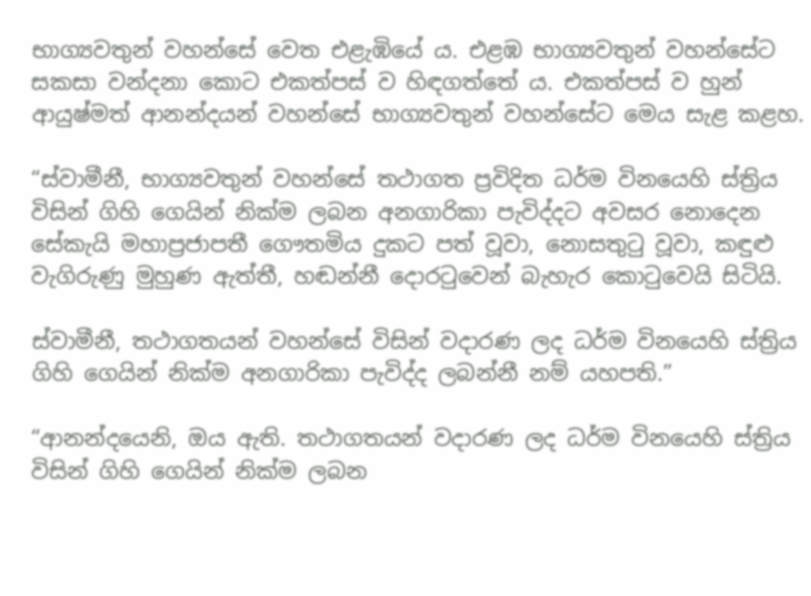භාග්‍යවතුන් වහන්සේ වෙත එළැඹියේ ය. එළඹ භාග්‍යවතුන් වහන්සේට සකසා වන්දනා කොට එකත්පස් ව හිඳගත්තේ ය. එකත්පස් ව හුන් ආයුෂ්මත් ආනන්දයන් වහන්සේ භාග්‍යවතුන් වහන්සේට මෙය සැළ කළහ.

“ස්වාමීනී, භාග්‍යවතුන් වහන්සේ තථාගත ප්‍රවිදිත ධර්ම විනයෙහි ස්ත්‍රිය විසින් ගිහි ගෙයින් නික්ම ලබන අනගාරිකා පැවිද්දට අවසර නොදෙන සේකැයි මහාප්‍රජාපතී ගෞතමිය දුකට පත් වූවා, නොසතුටු වූවා, කඳුළු වැගිරුණු මුහුණ ඇත්තී, හඬන්නී දොරටුවෙන් බැහැර කොටුවෙයි සිටියි.

ස්වාමීනී, තථාගතයන් වහන්සේ විසින් වදාරණ ලද ධර්ම විනයෙහි ස්ත්‍රිය ගිහි ගෙයින් නික්ම අනගාරිකා පැවිද්ද ලබන්නී නම් යහපති.”

“ආනන්දයෙනි, ඔය ඇති. තථාගතයන් වදාරණ ලද ධර්ම විනයෙහි ස්ත්‍රිය විසින් ගිහි ගෙයින් නික්ම ලබන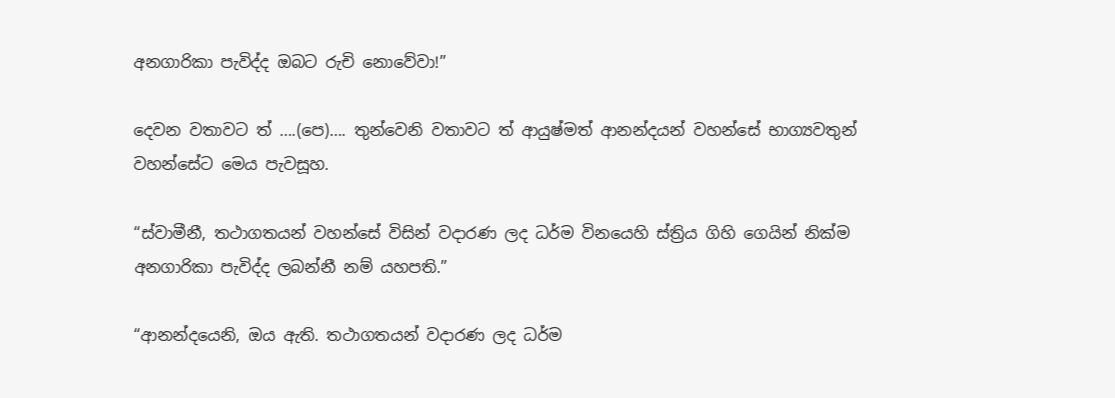අනගාරිකා පැවිද්ද ඔබට රුචි නොවේවා!”

දෙවන වතාවට ත් ….(පෙ)…. තුන්වෙනි වතාවට ත් ආයුෂ්මත් ආනන්දයන් වහන්සේ භාග්‍යවතුන් වහන්සේට මෙය පැවසූහ.

“ස්වාමීනී, තථාගතයන් වහන්සේ විසින් වදාරණ ලද ධර්ම විනයෙහි ස්ත්‍රිය ගිහි ගෙයින් නික්ම අනගාරිකා පැවිද්ද ලබන්නී නම් යහපති.”

“ආනන්දයෙනි, ඔය ඇති. තථාගතයන් වදාරණ ලද ධර්ම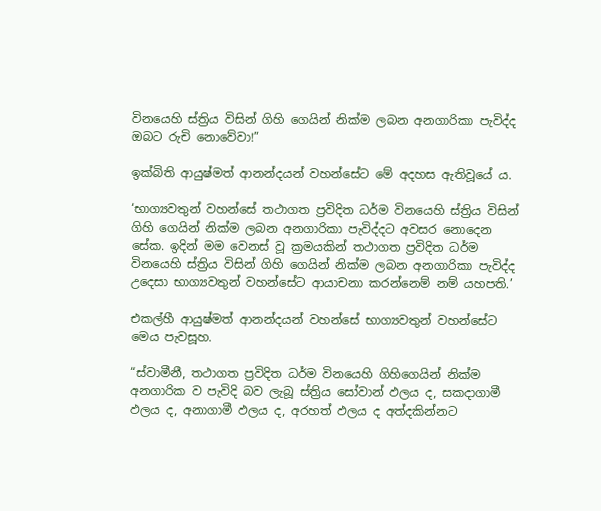විනයෙහි ස්ත්‍රිය විසින් ගිහි ගෙයින් නික්ම ලබන අනගාරිකා පැවිද්ද ඔබට රුචි නොවේවා!”

ඉක්බිති ආයුෂ්මත් ආනන්දයන් වහන්සේට මේ අදහස ඇතිවූයේ ය.

‘භාග්‍යවතුන් වහන්සේ තථාගත ප්‍රවිදිත ධර්ම විනයෙහි ස්ත්‍රිය විසින් ගිහි ගෙයින් නික්ම ලබන අනගාරිකා පැවිද්දට අවසර නොදෙන සේක. ඉදින් මම වෙනස් වූ ක්‍රමයකින් තථාගත ප්‍රවිදිත ධර්ම විනයෙහි ස්ත්‍රිය විසින් ගිහි ගෙයින් නික්ම ලබන අනගාරිකා පැවිද්ද උදෙසා භාග්‍යවතුන් වහන්සේට ආයාචනා කරන්නෙම් නම් යහපති.’

එකල්හී ආයුෂ්මත් ආනන්දයන් වහන්සේ භාග්‍යවතුන් වහන්සේට මෙය පැවසූහ.

“ස්වාමීනී, තථාගත ප්‍රවිදිත ධර්ම විනයෙහි ගිහිගෙයින් නික්ම අනගාරික ව පැවිදි බව ලැබූ ස්ත්‍රිය සෝවාන් ඵලය ද, සකදාගාමී ඵලය ද, අනාගාමී ඵලය ද, අරහත් ඵලය ද අත්දකින්නට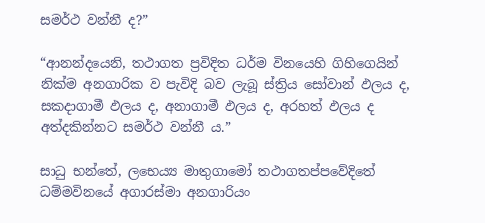සමර්ථ වන්නී ද?”

“ආනන්දයෙනි, තථාගත ප්‍රවිදිත ධර්ම විනයෙහි ගිහිගෙයින් නික්ම අනගාරික ව පැවිදි බව ලැබූ ස්ත්‍රිය සෝවාන් ඵලය ද, සකදාගාමී ඵලය ද, අනාගාමී ඵලය ද, අරහත් ඵලය ද අත්දකින්නට සමර්ථ වන්නී ය.”

සාධු භන්තේ, ලභෙය්‍ය මාතුගාමෝ තථාගතප්පවේදිතේ ධම්මවිනයේ අගාරස්මා අනගාරියං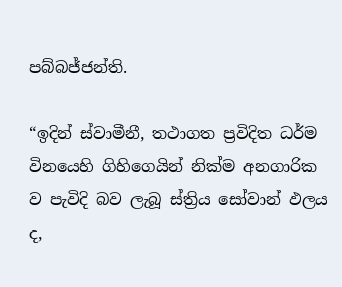පබ්බජ්ජන්ති.

“ඉදින් ස්වාමීනී, තථාගත ප්‍රවිදිත ධර්ම විනයෙහි ගිහිගෙයින් නික්ම අනගාරික ව පැවිදි බව ලැබූ ස්ත්‍රිය සෝවාන් ඵලය ද,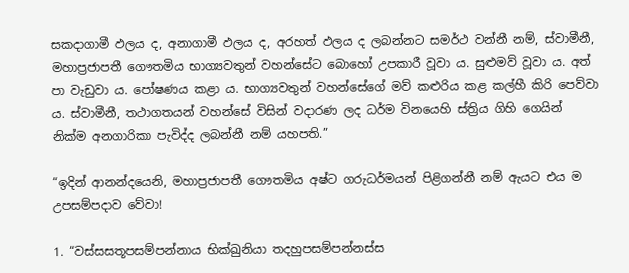සකදාගාමී ඵලය ද, අනාගාමී ඵලය ද, අරහත් ඵලය ද ලබන්නට සමර්ථ වන්නී නම්, ස්වාමීනී, මහාප්‍රජාපතී ගෞතමිය භාග්‍යවතුන් වහන්සේට බොහෝ උපකාරී වූවා ය. සුළුමව් වූවා ය. අත් පා වැඩුවා ය. පෝෂණය කළා ය. භාග්‍යවතුන් වහන්සේගේ මව් කළුරිය කළ කල්හී කිරි පෙව්වා ය. ස්වාමීනී, තථාගතයන් වහන්සේ විසින් වදාරණ ලද ධර්ම විනයෙහි ස්ත්‍රිය ගිහි ගෙයින් නික්ම අනගාරිකා පැවිද්ද ලබන්නී නම් යහපති.”

“ඉදින් ආනන්දයෙනි, මහාප්‍රජාපතී ගෞතමිය අෂ්ට ගරුධර්මයන් පිළිගන්නී නම් ඇයට එය ම උපසම්පදාව වේවා!

1. “වස්සසතූපසම්පන්නාය භික්ඛුනියා තදහුපසම්පන්නස්ස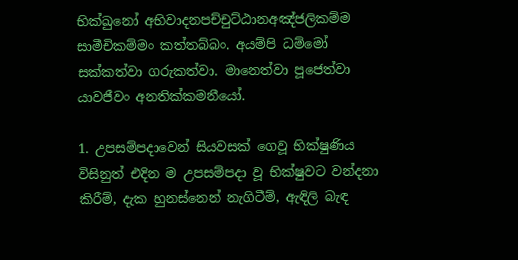භික්ඛුනෝ අභිවාදනපච්චුට්ඨානඅඤ්ජලිකම්ම සාමීචිකම්මං කත්තබ්බං. අයම්පි ධම්මෝ සක්කත්වා ගරුකත්වා. මානෙත්වා පූජෙත්වා යාවජීවං අනතික්කමනීයෝ.

1. උපසම්පදාවෙන් සියවසක් ගෙවූ භික්ෂුණිය විසිනුත් එදින ම උපසම්පදා වූ භික්ෂුවට වන්දනා කිරීම්, දැක හුනස්නෙන් නැගිටීම්, ඇඳිලි බැඳ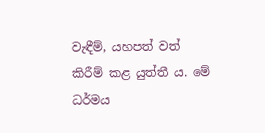වැඳීම්, යහපත් වත් කිරීම් කළ යුත්තී ය. මේ ධර්මය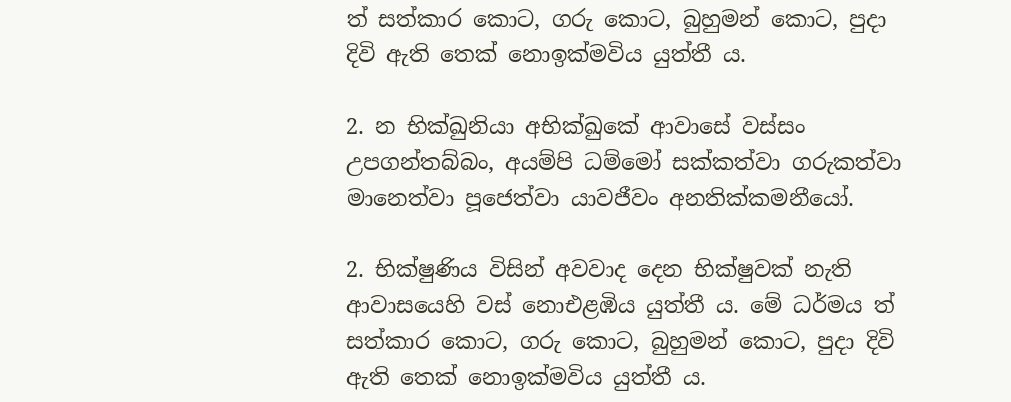ත් සත්කාර කොට, ගරු කොට, බුහුමන් කොට, පුදා දිවි ඇති තෙක් නොඉක්මවිය යුත්තී ය.

2. න භික්ඛුනියා අභික්ඛුකේ ආවාසේ වස්සං උපගන්තබ්බං, අයම්පි ධම්මෝ සක්කත්වා ගරුකත්වා මානෙත්වා පූජෙත්වා යාවජීවං අනතික්කමනීයෝ.

2. භික්ෂුණිය විසින් අවවාද දෙන භික්ෂුවක් නැති ආවාසයෙහි වස් නොඑළඹිය යුත්තී ය. මේ ධර්මය ත් සත්කාර කොට, ගරු කොට, බුහුමන් කොට, පුදා දිවි ඇති තෙක් නොඉක්මවිය යුත්තී ය.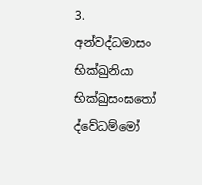3. අන්වද්ධමාසං භික්ඛුනියා භික්ඛුසංඝතෝ ද්වේධම්මෝ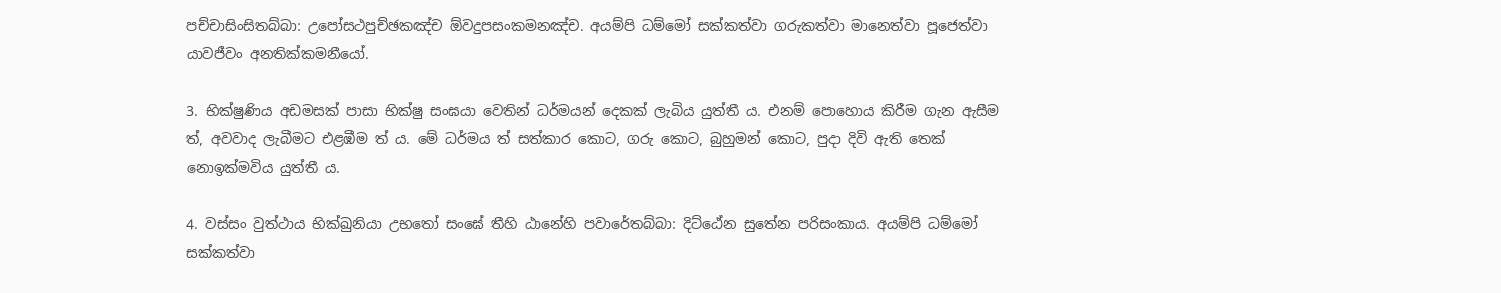පච්චාසිංසිතබ්බා: උපෝසථපුච්ඡකඤ්ච ඕවදුපසංකමනඤ්ච. අයම්පි ධම්මෝ සක්කත්වා ගරුකත්වා මානෙත්වා පූජෙත්වා යාවජීවං අනතික්කමනීයෝ.

3. භික්ෂුණිය අඩමසක් පාසා භික්ෂු සංඝයා වෙතින් ධර්මයන් දෙකක් ලැබිය යුත්තී ය. එනම් පොහොය කිරීම ගැන ඇසීම ත්, අවවාද ලැබීමට එළඹීම ත් ය. මේ ධර්මය ත් සත්කාර කොට, ගරු කොට, බුහුමන් කොට, පුදා දිවි ඇති තෙක් නොඉක්මවිය යුත්තී ය.

4. වස්සං වුත්ථාය භික්ඛුනියා උභතෝ සංඝේ තීහි ඨානේහි පවාරේතබ්බා: දිට්ඨේන සුතේන පරිසංකාය. අයම්පි ධම්මෝ සක්කත්වා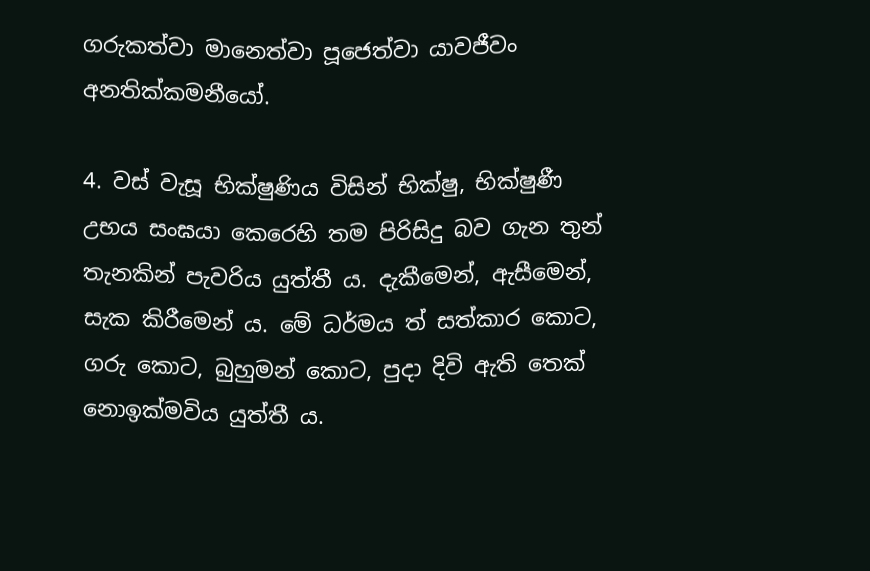ගරුකත්වා මානෙත්වා පූජෙත්වා යාවජීවං අනතික්කමනීයෝ.

4. වස් වැසූ භික්ෂුණිය විසින් භික්ෂු, භික්ෂුණී උභය සංඝයා කෙරෙහි තම පිරිසිදු බව ගැන තුන් තැනකින් පැවරිය යුත්තී ය. දැකීමෙන්, ඇසීමෙන්, සැක කිරීමෙන් ය. මේ ධර්මය ත් සත්කාර කොට, ගරු කොට, බුහුමන් කොට, පුදා දිවි ඇති තෙක් නොඉක්මවිය යුත්තී ය.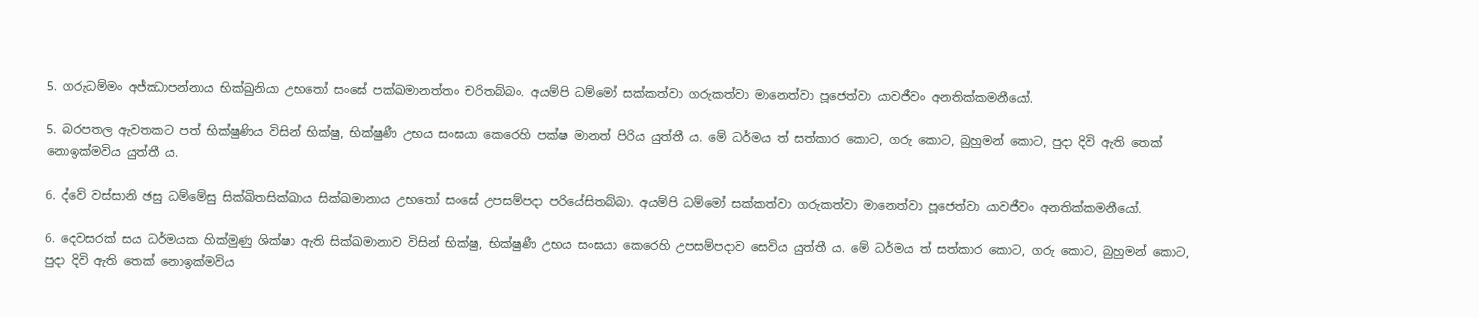5. ගරුධම්මං අජ්ඣාපන්නාය භික්ඛුනියා උභතෝ සංඝේ පක්ඛමානත්තං චරිතබ්බං. අයම්පි ධම්මෝ සක්කත්වා ගරුකත්වා මානෙත්වා පූජෙත්වා යාවජීවං අනතික්කමනීයෝ.

5. බරපතල ඇවතකට පත් භික්ෂුණිය විසින් භික්ෂු, භික්ෂුණී උභය සංඝයා කෙරෙහි පක්ෂ මානත් පිරිය යුත්තී ය. මේ ධර්මය ත් සත්කාර කොට, ගරු කොට, බුහුමන් කොට, පුදා දිවි ඇති තෙක් නොඉක්මවිය යුත්තී ය.

6. ද්වේ වස්සානි ඡසු ධම්මේසු සික්ඛිතසික්ඛාය සික්ඛමානාය උභතෝ සංඝේ උපසම්පදා පරියේසිතබ්බා. අයම්පි ධම්මෝ සක්කත්වා ගරුකත්වා මානෙත්වා පූජෙත්වා යාවජීවං අනතික්කමනීයෝ.

6. දෙවසරක් සය ධර්මයක හික්මුණු ශික්ෂා ඇති සික්ඛමානාව විසින් භික්ෂු, භික්ෂුණී උභය සංඝයා කෙරෙහි උපසම්පදාව සෙවිය යුත්තී ය. මේ ධර්මය ත් සත්කාර කොට, ගරු කොට, බුහුමන් කොට, පුදා දිවි ඇති තෙක් නොඉක්මවිය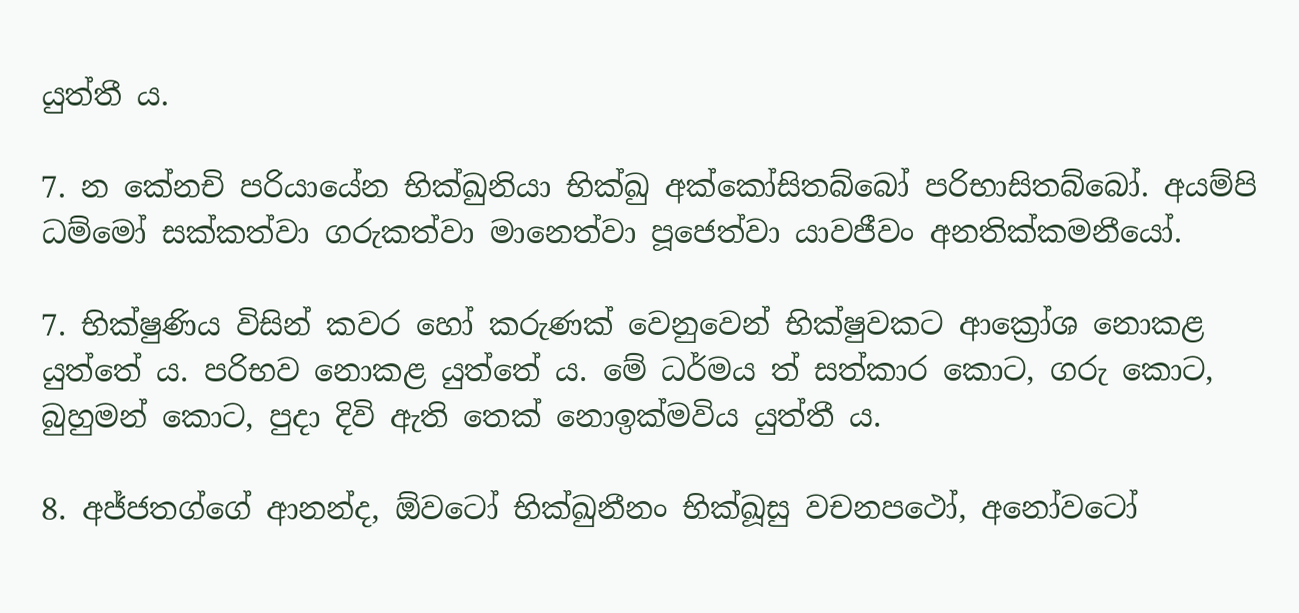යුත්තී ය.

7. න කේනචි පරියායේන භික්ඛුනියා භික්ඛු අක්කෝසිතබ්බෝ පරිභාසිතබ්බෝ. අයම්පි ධම්මෝ සක්කත්වා ගරුකත්වා මානෙත්වා පූජෙත්වා යාවජීවං අනතික්කමනීයෝ.

7. භික්ෂුණිය විසින් කවර හෝ කරුණක් වෙනුවෙන් භික්ෂුවකට ආක්‍රෝශ නොකළ යුත්තේ ය. පරිභව නොකළ යුත්තේ ය. මේ ධර්මය ත් සත්කාර කොට, ගරු කොට, බුහුමන් කොට, පුදා දිවි ඇති තෙක් නොඉක්මවිය යුත්තී ය.

8. අජ්ජතග්ගේ ආනන්ද, ඕවටෝ භික්ඛුනීනං භික්ඛූසු වචනපථෝ, අනෝවටෝ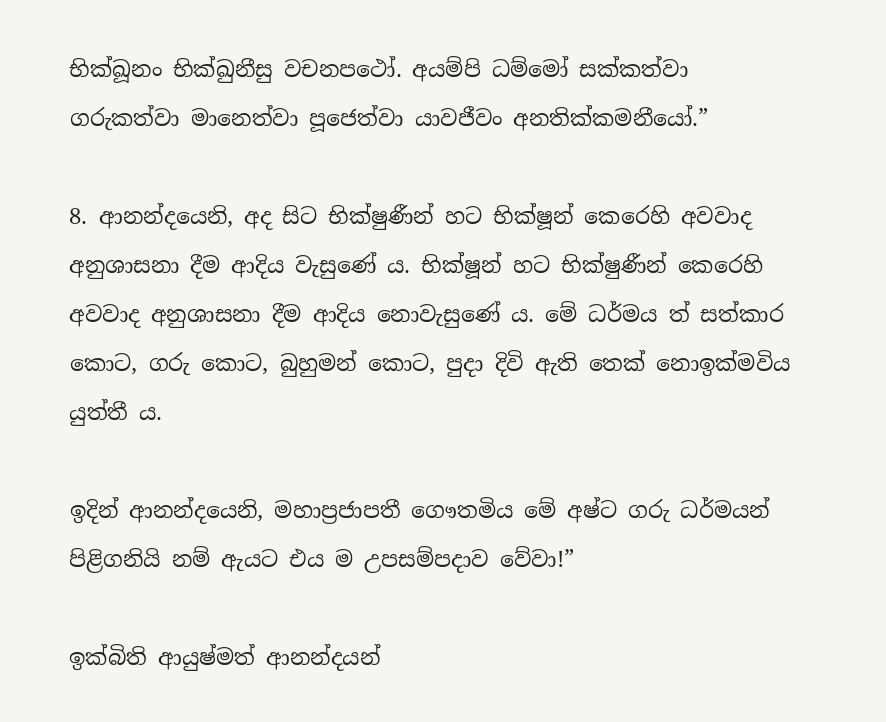භික්ඛූනං භික්ඛුනීසු වචනපථෝ. අයම්පි ධම්මෝ සක්කත්වා ගරුකත්වා මානෙත්වා පූජෙත්වා යාවජීවං අනතික්කමනීයෝ.”

8. ආනන්දයෙනි, අද සිට භික්ෂුණීන් හට භික්ෂූන් කෙරෙහි අවවාද අනුශාසනා දීම ආදිය වැසුණේ ය. භික්ෂූන් හට භික්ෂුණීන් කෙරෙහි අවවාද අනුශාසනා දීම ආදිය නොවැසුණේ ය. මේ ධර්මය ත් සත්කාර කොට, ගරු කොට, බුහුමන් කොට, පුදා දිවි ඇති තෙක් නොඉක්මවිය යුත්තී ය.

ඉදින් ආනන්දයෙනි, මහාප්‍රජාපතී ගෞතමිය මේ අෂ්ට ගරු ධර්මයන් පිළිගනියි නම් ඇයට එය ම උපසම්පදාව වේවා!”

ඉක්බිති ආයුෂ්මත් ආනන්දයන්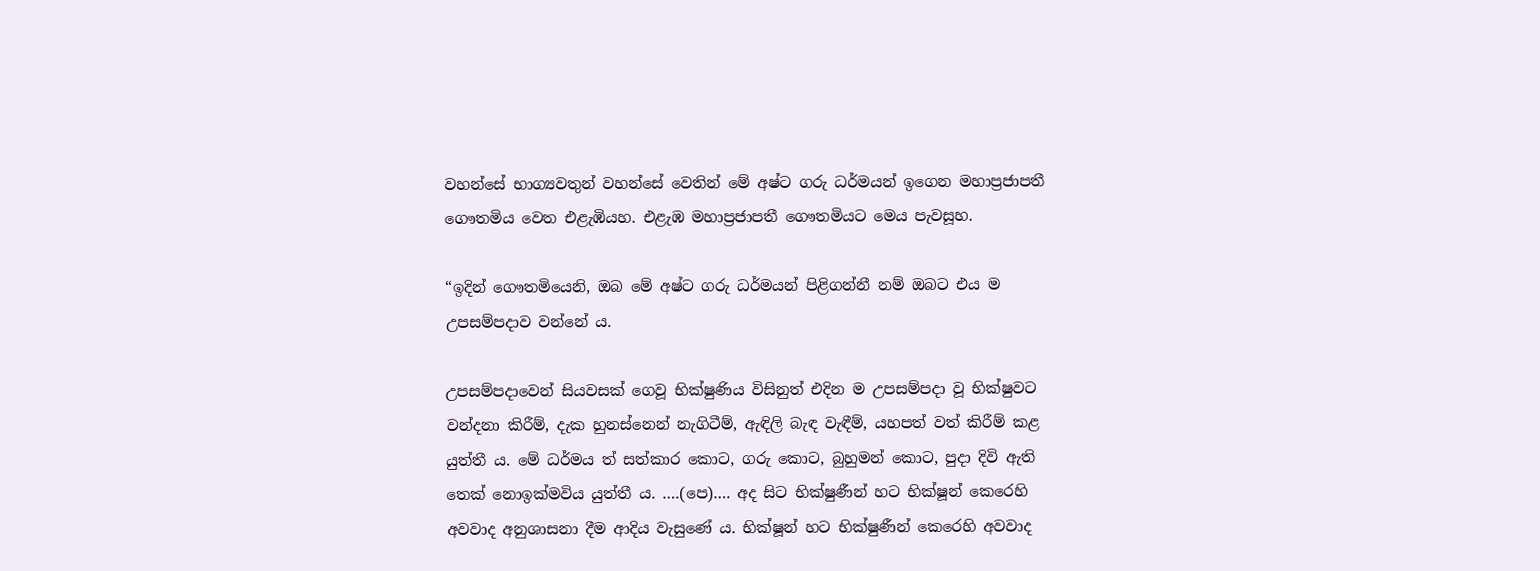වහන්සේ භාග්‍යවතුන් වහන්සේ වෙතින් මේ අෂ්ට ගරු ධර්මයන් ඉගෙන මහාප්‍රජාපතී ගෞතමිය වෙත එළැඹියහ. එළැඹ මහාප්‍රජාපතී ගෞතමියට මෙය පැවසූහ.

“ඉදින් ගෞතමියෙනි, ඔබ මේ අෂ්ට ගරු ධර්මයන් පිළිගන්නී නම් ඔබට එය ම උපසම්පදාව වන්නේ ය.

උපසම්පදාවෙන් සියවසක් ගෙවූ භික්ෂුණිය විසිනුත් එදින ම උපසම්පදා වූ භික්ෂුවට වන්දනා කිරීම්, දැක හුනස්නෙන් නැගිටීම්, ඇඳිලි බැඳ වැඳීම්, යහපත් වත් කිරීම් කළ යුත්තී ය. මේ ධර්මය ත් සත්කාර කොට, ගරු කොට, බුහුමන් කොට, පුදා දිවි ඇති තෙක් නොඉක්මවිය යුත්තී ය. ….(පෙ)…. අද සිට භික්ෂුණීන් හට භික්ෂූන් කෙරෙහි අවවාද අනුශාසනා දීම ආදිය වැසුණේ ය. භික්ෂූන් හට භික්ෂුණීන් කෙරෙහි අවවාද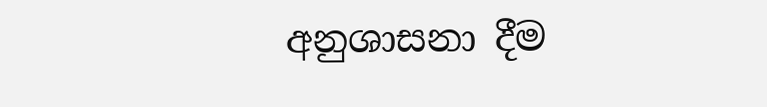අනුශාසනා දීම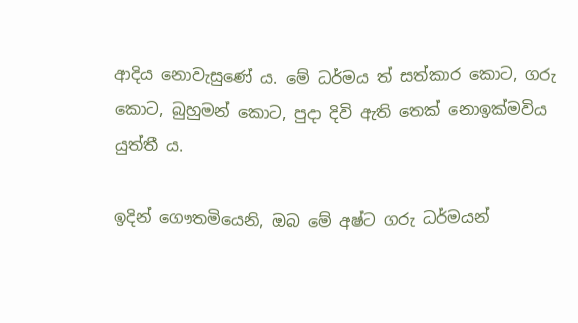ආදිය නොවැසුණේ ය. මේ ධර්මය ත් සත්කාර කොට, ගරු කොට, බුහුමන් කොට, පුදා දිවි ඇති තෙක් නොඉක්මවිය යුත්තී ය.

ඉදින් ගෞතමියෙනි, ඔබ මේ අෂ්ට ගරු ධර්මයන්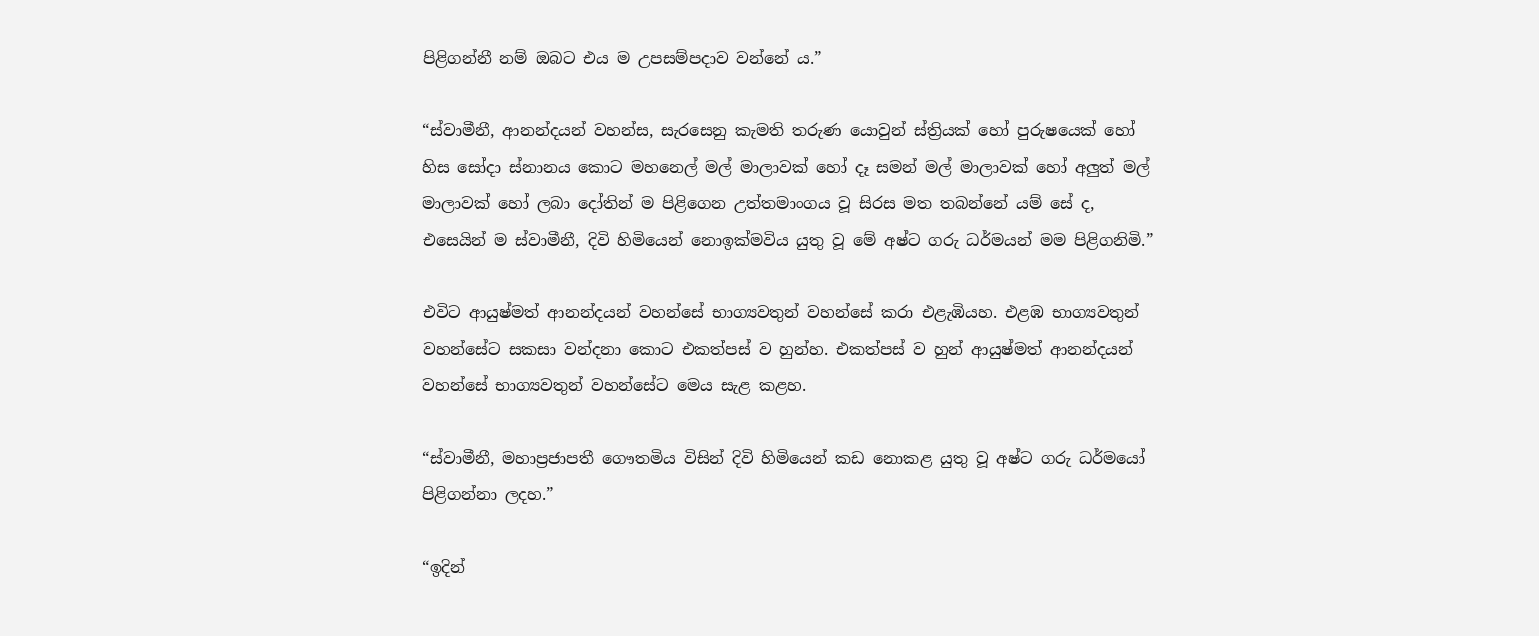පිළිගන්නී නම් ඔබට එය ම උපසම්පදාව වන්නේ ය.”

“ස්වාමීනී, ආනන්දයන් වහන්ස, සැරසෙනු කැමති තරුණ යොවුන් ස්ත්‍රියක් හෝ පුරුෂයෙක් හෝ හිස සෝදා ස්නානය කොට මහනෙල් මල් මාලාවක් හෝ දෑ සමන් මල් මාලාවක් හෝ අලුත් මල් මාලාවක් හෝ ලබා දෝතින් ම පිළිගෙන උත්තමාංගය වූ සිරස මත තබන්නේ යම් සේ ද, එසෙයින් ම ස්වාමීනී, දිවි හිමියෙන් නොඉක්මවිය යුතු වූ මේ අෂ්ට ගරු ධර්මයන් මම පිළිගනිමි.”

එවිට ආයුෂ්මත් ආනන්දයන් වහන්සේ භාග්‍යවතුන් වහන්සේ කරා එළැඹියහ. එළඹ භාග්‍යවතුන් වහන්සේට සකසා වන්දනා කොට එකත්පස් ව හුන්හ. එකත්පස් ව හුන් ආයුෂ්මත් ආනන්දයන් වහන්සේ භාග්‍යවතුන් වහන්සේට මෙය සැළ කළහ.

“ස්වාමීනී, මහාප්‍රජාපතී ගෞතමිය විසින් දිවි හිමියෙන් කඩ නොකළ යුතු වූ අෂ්ට ගරු ධර්මයෝ පිළිගන්නා ලදහ.”

“ඉදින්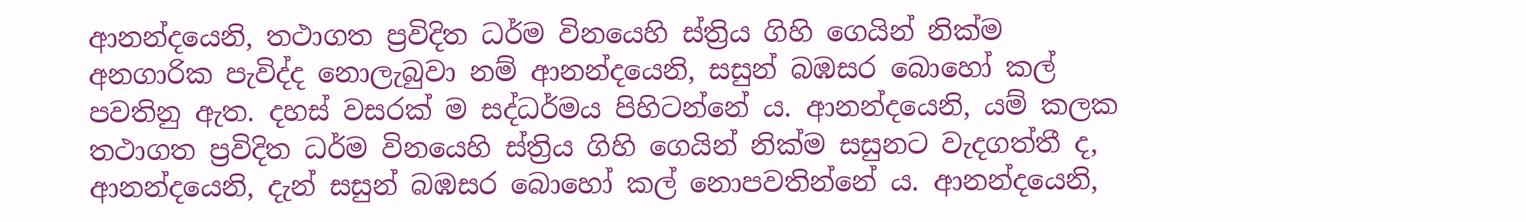ආනන්දයෙනි, තථාගත ප්‍රවිදිත ධර්ම විනයෙහි ස්ත්‍රිය ගිහි ගෙයින් නික්ම අනගාරික පැවිද්ද නොලැබුවා නම් ආනන්දයෙනි, සසුන් බඹසර බොහෝ කල් පවතිනු ඇත. දහස් වසරක් ම සද්ධර්මය පිහිටන්නේ ය. ආනන්දයෙනි, යම් කලක තථාගත ප්‍රවිදිත ධර්ම විනයෙහි ස්ත්‍රිය ගිහි ගෙයින් නික්ම සසුනට වැදගත්තී ද, ආනන්දයෙනි, දැන් සසුන් බඹසර බොහෝ කල් නොපවතින්නේ ය. ආනන්දයෙනි,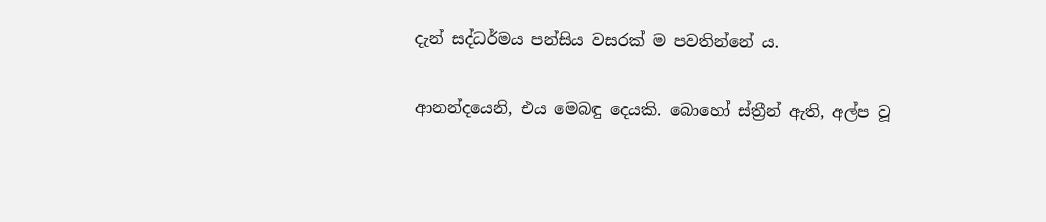දැන් සද්ධර්මය පන්සිය වසරක් ම පවතින්නේ ය.

ආනන්දයෙනි, එය මෙබඳු දෙයකි. බොහෝ ස්ත්‍රීන් ඇති, අල්ප වූ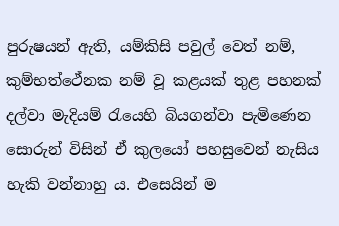පුරුෂයන් ඇති, යම්කිසි පවුල් වෙත් නම්, කුම්භත්ථේනක නම් වූ කළයක් තුළ පහනක් දල්වා මැදියම් රැයෙහි බියගන්වා පැමිණෙන සොරුන් විසින් ඒ කුලයෝ පහසුවෙන් නැසිය හැකි වන්නාහු ය. එසෙයින් ම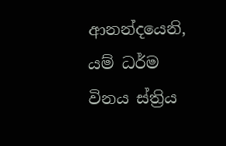ආනන්දයෙනි, යම් ධර්ම විනය ස්ත්‍රිය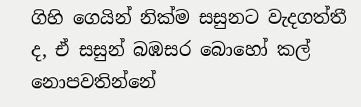ගිහි ගෙයින් නික්ම සසුනට වැදගත්තී ද, ඒ සසුන් බඹසර බොහෝ කල් නොපවතින්නේ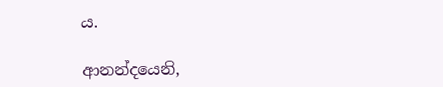ය.

ආනන්දයෙනි,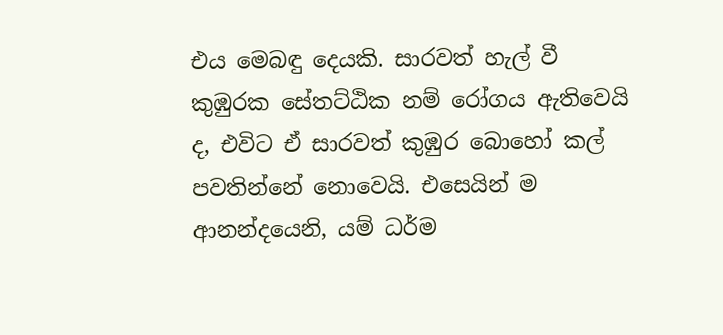එය මෙබඳු දෙයකි. සාරවත් හැල් වී කුඹුරක සේතට්ඨික නම් රෝගය ඇතිවෙයි ද, එවිට ඒ සාරවත් කුඹුර බොහෝ කල් පවතින්නේ නොවෙයි. එසෙයින් ම ආනන්දයෙනි, යම් ධර්ම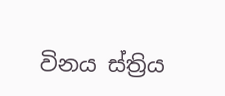විනය ස්ත්‍රිය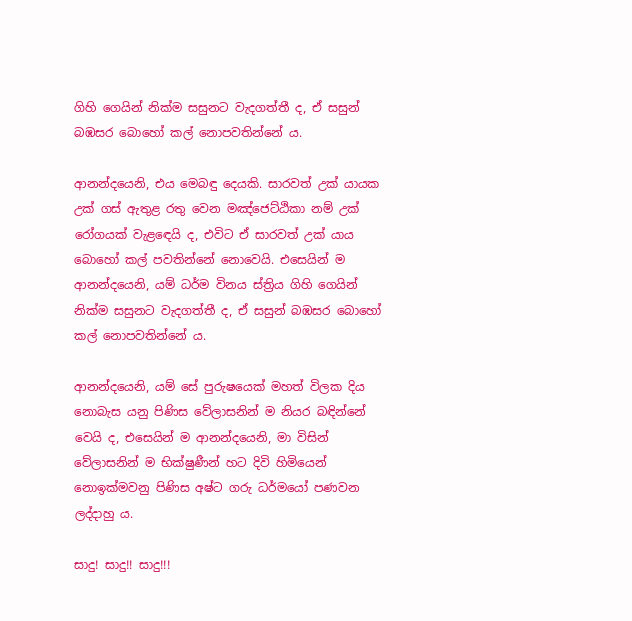ගිහි ගෙයින් නික්ම සසුනට වැදගත්තී ද, ඒ සසුන් බඹසර බොහෝ කල් නොපවතින්නේ ය.

ආනන්දයෙනි, එය මෙබඳු දෙයකි. සාරවත් උක් යායක උක් ගස් ඇතුළ රතු වෙන මඤ්ජෙට්ඨිකා නම් උක් රෝගයක් වැළඳෙයි ද, එවිට ඒ සාරවත් උක් යාය බොහෝ කල් පවතින්නේ නොවෙයි. එසෙයින් ම ආනන්දයෙනි, යම් ධර්ම විනය ස්ත්‍රිය ගිහි ගෙයින් නික්ම සසුනට වැදගත්තී ද, ඒ සසුන් බඹසර බොහෝ කල් නොපවතින්නේ ය.

ආනන්දයෙනි, යම් සේ පුරුෂයෙක් මහත් විලක දිය නොබැස යනු පිණිස වේලාසනින් ම නියර බඳින්නේ වෙයි ද, එසෙයින් ම ආනන්දයෙනි, මා විසින් වේලාසනින් ම භික්ෂුණීන් හට දිවි හිමියෙන් නොඉක්මවනු පිණිස අෂ්ට ගරු ධර්මයෝ පණවන ලද්දාහු ය.

සාදු! සාදු!! සාදු!!!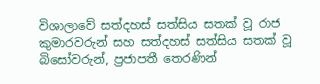විශාලාවේ සත්දහස් සත්සිය සතක් වූ රාජ කුමාරවරුන් සහ සත්දහස් සත්සිය සතක් වූ බිසෝවරුන්, ප්‍රජාපතී තෙරණින්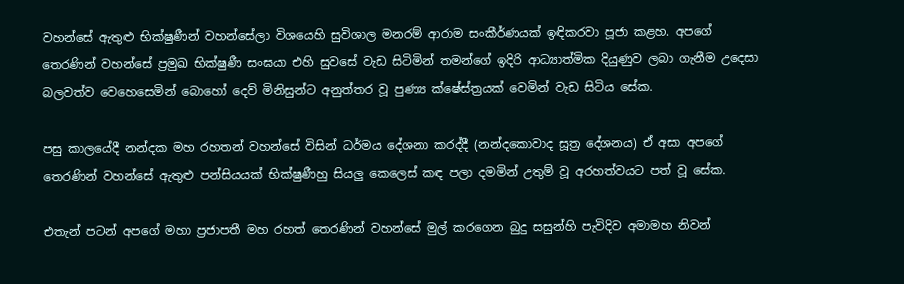වහන්සේ ඇතුළු භික්ෂුණීන් වහන්සේලා විශයෙහි සුවිශාල මනරම් ආරාම සංකීර්ණයක් ඉඳිකරවා පූජා කළහ. අපගේ තෙරණින් වහන්සේ ප්‍රමුඛ භික්ෂුණී සංඝයා එහි සුවසේ වැඩ සිටිමින් තමන්ගේ ඉදිරි ආධ්‍යාත්මික දියුණුව ලබා ගැනීම උදෙසා බලවත්ව වෙහෙසෙමින් බොහෝ දෙව් මිනිසුන්ට අනුත්තර වූ පුණ්‍ය ක්ෂේස්ත්‍රයක් වෙමින් වැඩ සිටිය සේක.

පසු කාලයේදී නන්දක මහ රහතන් වහන්සේ විසින් ධර්මය දේශනා කරද්දී (නන්දකොවාද සූත්‍ර දේශනය) ඒ අසා අපගේ තෙරණින් වහන්සේ ඇතුළු පන්සියයක් භික්ෂුණීහු සියලු කෙලෙස් කඳ පලා දමමින් උතුම් වූ අරහත්වයට පත් වූ සේක.

එතැන් පටන් අපගේ මහා ප්‍රජාපතී මහ රහත් තෙරණින් වහන්සේ මුල් කරගෙන බුදු සසුන්හි පැවිදිව අමාමහ නිවන්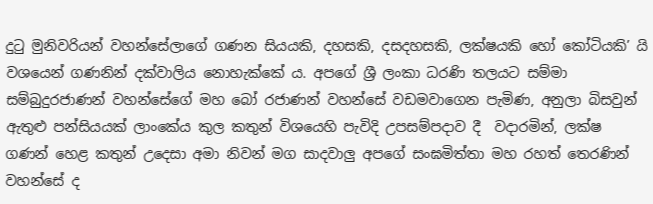දුටු මුනිවරියන් වහන්සේලාගේ ගණන සියයකි, දහසකි, දසදහසකි, ලක්ෂයකි හෝ කෝටියකි’ යි වශයෙන් ගණනින් දක්වාලිය නොහැක්කේ ය. අපගේ ශ්‍රී ලංකා ධරණි තලයට සම්මා සම්බුදුරජාණන් වහන්සේගේ මහ බෝ රජාණන් වහන්සේ වඩමවාගෙන පැමිණ, අනුලා බිසවුන් ඇතුළු පන්සියයක් ලාංකේය කුල කතුන් විශයෙහි පැවිදි උපසම්පදාව දී  වදාරමින්, ලක්ෂ ගණන් හෙළ කතුන් උදෙසා අමා නිවන් මග සාදවාලු අපගේ සංඝමිත්තා මහ රහත් තෙරණින් වහන්සේ ද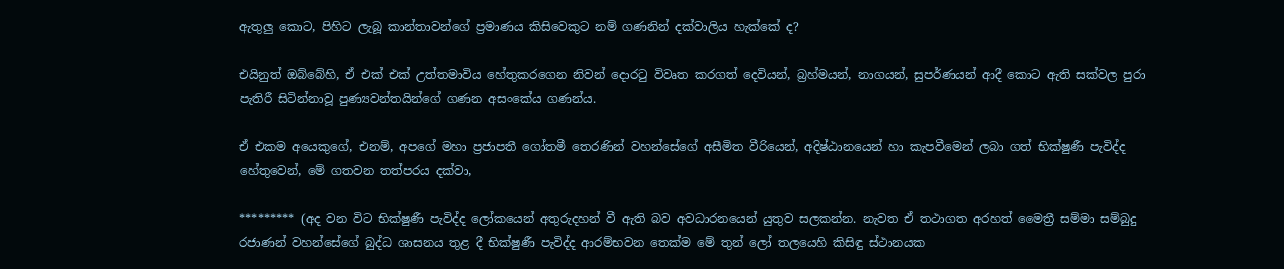ඇතුලු කොට, පිහිට ලැබූ කාන්තාවන්ගේ ප්‍රමාණය කිසිවෙකුට නම් ගණනින් දක්වාලිය හැක්කේ ද?

එයිනුත් ඔබ්බේහි, ඒ එක් එක් උත්තමාවිය හේතුකරගෙන නිවන් දොරටු විවෘත කරගත් දෙවියන්, බ්‍රහ්මයන්, නාගයන්, සුපර්ණයන් ආදී කොට ඇති සක්වල පුරා පැතිරී සිටින්නාවූ පුණ්‍යවන්තයින්ගේ ගණන අසංකේය ගණන්ය.

ඒ එකම අයෙකුගේ, එනම්, අපගේ මහා ප්‍රජාපතී ගෝතමී තෙරණින් වහන්සේගේ අසීමිත වීරියෙන්, අදිෂ්ඨානයෙන් හා කැපවීමෙන් ලබා ගත් භික්ෂුණී පැවිද්ද හේතුවෙන්, මේ ගතවන තත්පරය දක්වා,

********* (අද වන විට භික්ෂුණී පැවිද්ද ලෝකයෙන් අතුරුදහන් වී ඇති බව අවධාරනයෙන් යුතුව සලකන්න. නැවත ඒ තථාගත අරහත් මෛත්‍රී සම්මා සම්බුදු රජාණන් වහන්සේගේ බුද්ධ ශාසනය තුළ දී භික්ෂුණී පැවිද්ද ආරම්භවන තෙක්ම මේ තුන් ලෝ තලයෙහි කිසිඳු ස්ථානයක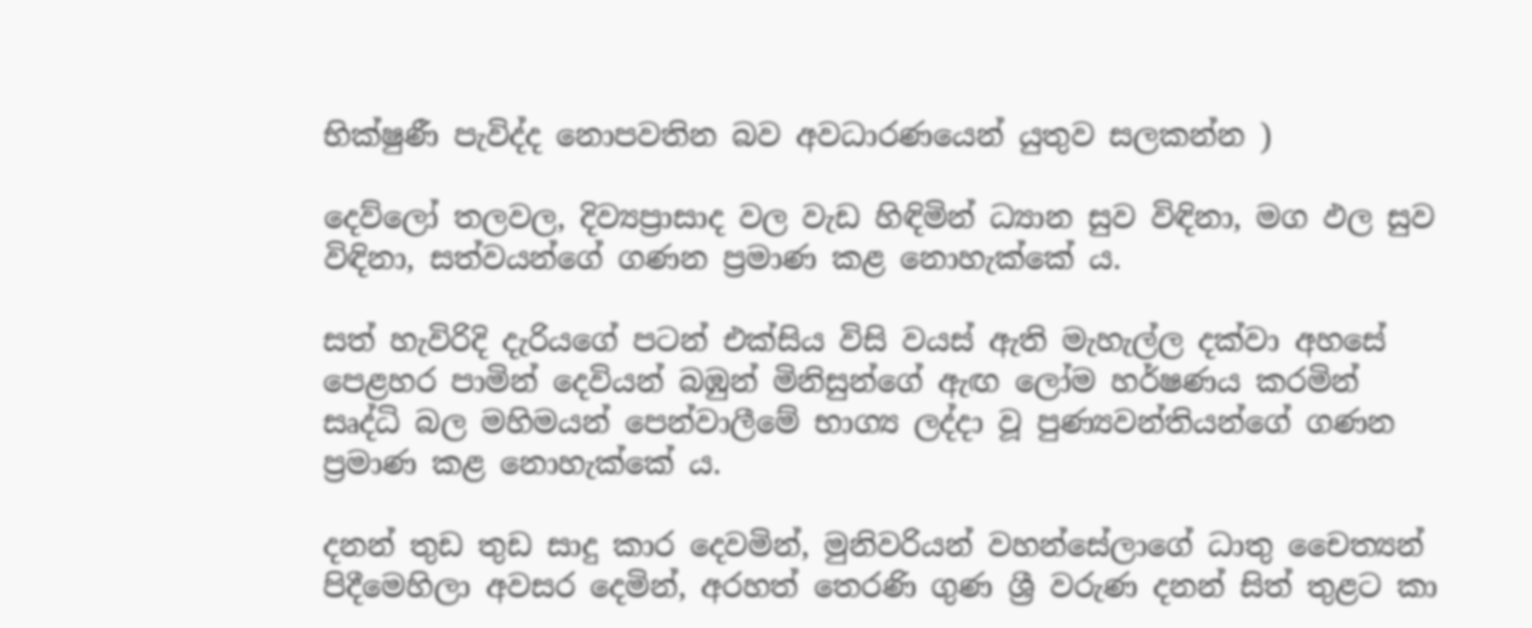භික්ෂුණී පැවිද්ද නොපවතින බව අවධාරණයෙන් යුතුව සලකන්න )

දෙව්ලෝ තලවල, දිව්‍යප්‍රාසාද වල වැඩ හිඳිමින් ධ්‍යාන සුව විඳිනා, මග ඵල සුව විඳිනා, සත්වයන්ගේ ගණන ප්‍රමාණ කළ නොහැක්කේ ය.

සත් හැවිරිදි දැරියගේ පටන් එක්සිය විසි වයස් ඇති මැහැල්ල දක්වා අහසේ පෙළහර පාමින් දෙවියන් බඹුන් මිනිසුන්ගේ ඇඟ ලෝම හර්ෂණය කරමින් සෘද්ධි බල මහිමයන් පෙන්වාලීමේ භාග්‍ය ලද්දා වූ පුණ්‍යවන්තියන්ගේ ගණන ප්‍රමාණ කළ නොහැක්කේ ය.

දනන් තුඩ තුඩ සාදු කාර දෙවමින්, මුනිවරියන් වහන්සේලාගේ ධාතු චෛත්‍යන් පිදීමෙහිලා අවසර දෙමින්, අරහත් තෙරණි ගුණ ශ්‍රී වරුණ දනන් සිත් තුළට කා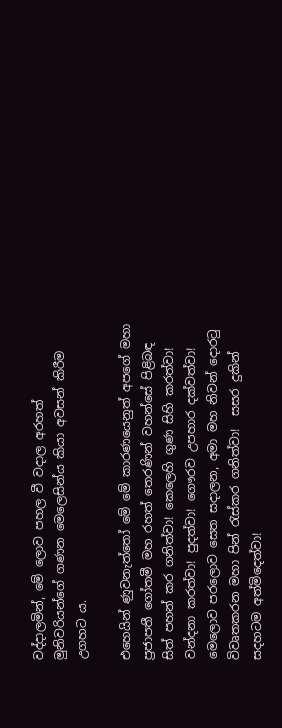වද්දාලමින්, මේ ලොව පහල වී වදාල අරහත් මුනිවරියන්ගේ ගණන මෙලෙසින්ය කියා අවසන් කිරීම උගහට ය.

එහෙයින් ණුවනැත්තෝ මේ මේ කාරණයෙනුත් අපගේ මහා ප්‍රජාපතී ගෝතමී මහ රහත් තෙරණින් වහන්සේ පිළිබඳ සිත් පහන් කර ගනිත්වා! කෙලෙහි ගුණ සිහි කරත්වා! වන්දනා කරත්වා! පුදත්වා! ගෞරව උපහාර දක්වත්වා! මෙලොව පරලොව සෙත සදාලන, අමා මහ නිවන් දොරටු විවෘතකරන මහා පින් රැස්කර ගනිත්වා!  සසර දුකින් සදහටම අත්මිදෙත්වා!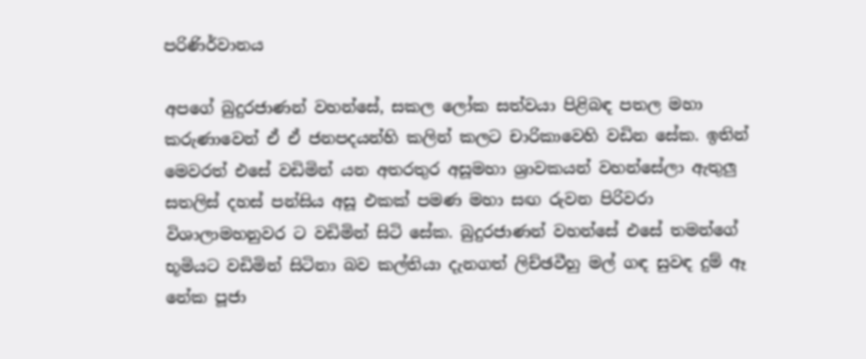පරිණිර්වානය

අපගේ බුදුරජාණන් වහන්සේ, සකල ලෝක සත්වයා පිළිබඳ පතල මහා කරුණාවෙන් ඒ ඒ ජනපදයන්හි කලින් කලට චාරිකාවෙහි වඩින සේක. ඉතින් මෙවරත් එසේ වඩිමින් යන අතරතුර අසූමහා ශ්‍රාවකයන් වහන්සේලා ඇතුලු සතලිස් දහස් පන්සිය අසූ එකක් පමණ මහා සඟ රුවන පිරිවරා විශාලාමහනුවර ට වඩිමින් සිටි සේක. බුදුරජාණන් වහන්සේ එසේ තමන්ගේ භූමියට වඩිමින් සිටිනා බව කල්තියා දැනගත් ලිච්ඡවීහු මල් ගඳ සුවඳ දුම් ඈ නේක පූජා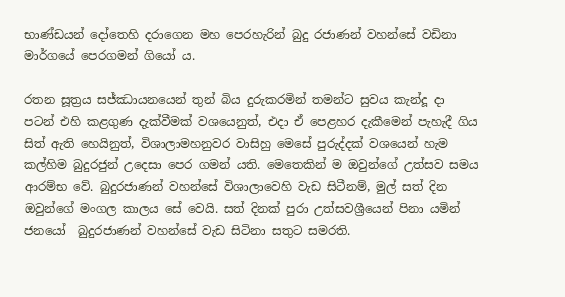භාණ්ඩයන් දෝතෙහි දරාගෙන මහ පෙරහැරින් බුදු රජාණන් වහන්සේ වඩිනා මාර්ගයේ පෙරගමන් ගියෝ ය.

රතන සූත්‍රය සජ්ඣායනයෙන් තුන් බිය දුරුකරමින් තමන්ට සුවය කැන්දූ දා පටන් එහි කළගුණ දැක්වීමක් වශයෙනුත්, එදා ඒ පෙළහර දැකීමෙන් පැහැදී ගිය සිත් ඇති හෙයිනුත්, විශාලාමහනුවර වාසිහු මෙසේ පුරුද්දක් වශයෙන් හැම කල්හිම බුදුරජුන් උදෙසා පෙර ගමන් යති. මෙතෙකින් ම ඔවුන්ගේ උත්සව සමය ආරම්භ වේ. බුදුරජාණන් වහන්සේ විශාලාවෙහි වැඩ සිටීනම්, මුල් සත් දින ඔවුන්ගේ මංගල කාලය සේ වෙයි. සත් දිනක් පුරා උත්සවශ්‍රීයෙන් පිනා යමින් ජනයෝ  බුදුරජාණන් වහන්සේ වැඩ සිටිනා සතුට සමරති.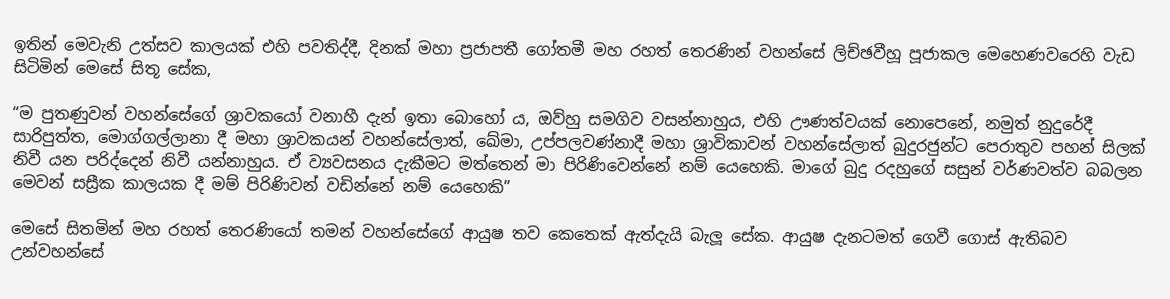ඉතින් මෙවැනි උත්සව කාලයක් එහි පවතිද්දී, දිනක් මහා ප්‍රජාපතී ගෝතමී මහ රහත් තෙරණින් වහන්සේ ලිච්ඡවීහූ පූජාකල මෙහෙණවරෙහි වැඩ සිටිමින් මෙසේ සිතූ සේක,

“ම පුතණුවන් වහන්සේගේ ශ්‍රාවකයෝ වනාහී දැන් ඉතා බොහෝ ය, ඔව්හු සමගිව වසන්නාහුය, එහි ඌණත්වයක් නොපෙනේ, නමුත් නුදුරේදී සාරිපුත්ත, මොග්ගල්ලානා දී මහා ශ්‍රාවකයන් වහන්සේලාත්, ඛේමා, උප්පලවණ්නාදී මහා ශ්‍රාවිකාවන් වහන්සේලාත් බුදුරජුන්ට පෙරාතුව පහන් සිලක් නිවී යන පරිද්දෙන් නිවී යන්නාහුය. ඒ ව්‍යවසනය දැකීමට මත්තෙන් මා පිරිණිවෙන්නේ නම් යෙහෙකි. මාගේ බුදු රදහුගේ සසුන් වර්ණවත්ව බබලන මෙවන් සස්‍රීක කාලයක දී මම් පිරිණිවන් වඩින්නේ නම් යෙහෙකි”

මෙසේ සිතමින් මහ රහත් තෙරණියෝ තමන් වහන්සේගේ ආයුෂ තව කෙතෙක් ඇත්දැයි බැලූ සේක. ආයුෂ දැනටමත් ගෙවී ගොස් ඇතිබව උන්වහන්සේ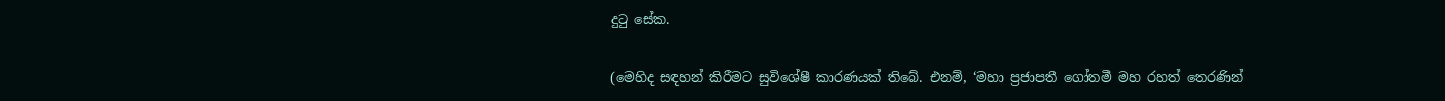දුටු සේක.

(මෙහිද සඳහන් කිරීමට සුවිශේෂී කාරණයක් තිබේ. එනම්, ‘මහා ප්‍රජාපතී ගෝතමී මහ රහත් තෙරණින්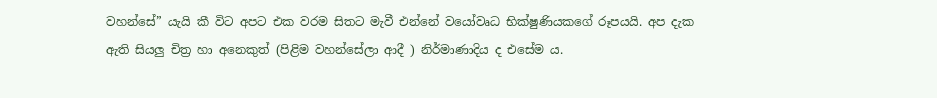වහන්සේ” යැයි කී විට අපට එක වරම සිතට මැවී එන්නේ වයෝවෘධ භික්ෂුණියකගේ රූපයයි. අප දැක ඇති සියලු චිත්‍ර හා අනෙකුත් (පිළිම වහන්සේලා ආදී ) නිර්මාණාදිය ද එසේම ය.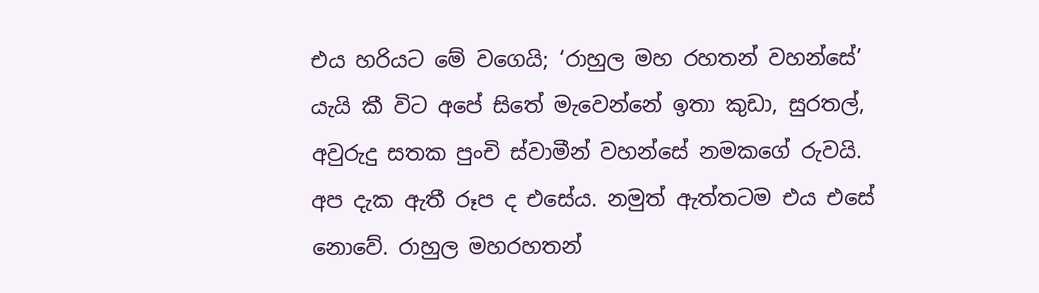එය හරියට මේ වගෙයි; ‘රාහුල මහ රහතන් වහන්සේ’ යැයි කී විට අපේ සිතේ මැවෙන්නේ ඉතා කුඩා, සුරතල්, අවුරුදු සතක පුංචි ස්වාමීන් වහන්සේ නමකගේ රුවයි. අප දැක ඇතී රූප ද එසේය. නමුත් ඇත්තටම එය එසේ නොවේ. රාහුල මහරහතන්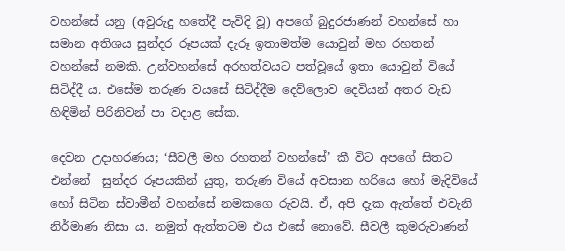වහන්සේ යනු (අවුරුදු හතේදී පැවිදි වූ) අපගේ බුදුරජාණන් වහන්සේ හා සමාන අතිශය සුන්දර රූපයක් දැරූ ඉතාමත්ම යොවුන් මහ රහතන් වහන්සේ නමකි. උන්වහන්සේ අරහත්වයට පත්වූයේ ඉතා යොවුන් වියේ සිටිද්දී ය. එසේම තරුණ වයසේ සිටිද්දීම දෙව්ලොව දෙවියන් අතර වැඩ හිඳිමින් පිරිනිවන් පා වදාළ සේක.

දෙවන උදාහරණය; ‘සීවලී මහ රහතන් වහන්සේ’ කී විට අපගේ සිතට එන්නේ  සුන්දර රූපයකින් යුතු, තරුණ වියේ අවසාන හරියෙ හෝ මැදිවියේ හෝ සිටින ස්වාමීන් වහන්සේ නමකගෙ රුවයි. ඒ, අපි දැක ඇත්තේ එවැනි නිර්මාණ නිසා ය. නමුත් ඇත්තටම එය එසේ නොවේ. සීවලී කුමරුවාණන්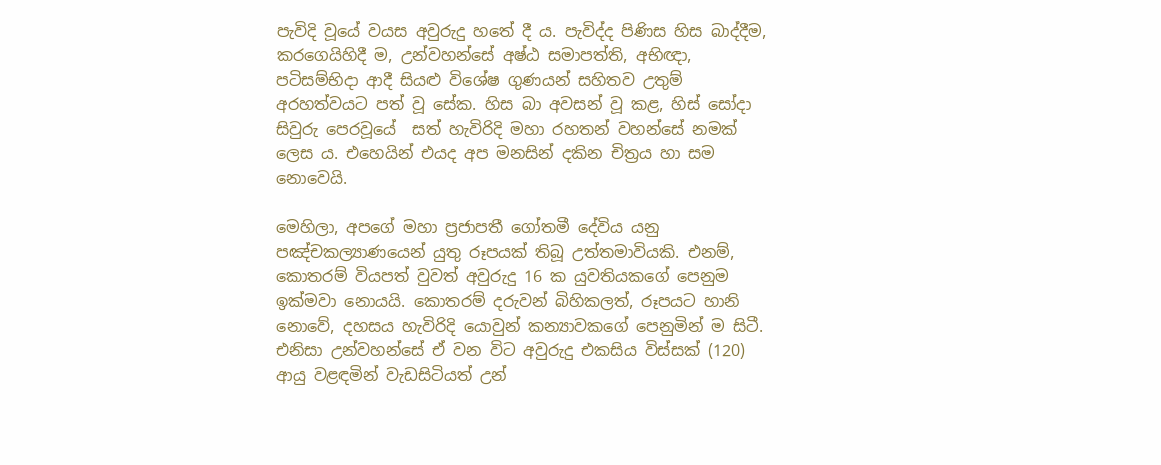පැවිදි වූයේ වයස අවුරුදු හතේ දී ය. පැවිද්ද පිණිස හිස බාද්දීම, කරගෙයිහිදී ම, උන්වහන්සේ අෂ්ඨ සමාපත්ති, අභිඥා, පටිසම්භිදා ආදී සියළු විශේෂ ගුණයන් සහිතව උතුම් අරහත්වයට පත් වූ සේක. හිස බා අවසන් වූ කළ, හිස් සෝදා සිවුරු පෙරවූයේ  සත් හැවිරිදි මහා රහතන් වහන්සේ නමක් ලෙස ය. එහෙයින් එයද අප මනසින් දකින චිත්‍රය හා සම නොවෙයි.

මෙහිලා, අපගේ මහා ප්‍රජාපතී ගෝතමී දේවිය යනු පඤ්චකල්‍යාණයෙන් යුතු රූපයක් තිබූ උත්තමාවියකි. එනම්, කොතරම් වියපත් වුවත් අවුරුදු 16 ක යුවතියකගේ පෙනුම ඉක්මවා නොයයි. කොතරම් දරුවන් බිහිකලත්, රූපයට හානි නොවේ, දහසය හැවිරිදි යොවුන් කන්‍යාවකගේ පෙනුමින් ම සිටී. එනිසා උන්වහන්සේ ඒ වන විට අවුරුදු එකසිය විස්සක් (120) ආයු වළඳමින් වැඩසිටියත් උන්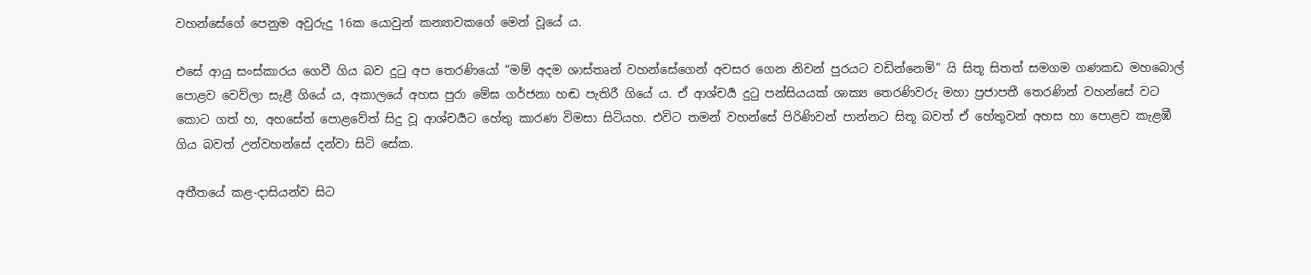වහන්සේගේ පෙනුම අවුරුදු 16ක යොවුන් කන්‍යාවකගේ මෙන් වූයේ ය.

එසේ ආයු සංස්කාරය ගෙවී ගිය බව දුටු අප තෙරණියෝ “මම් අදම ශාස්තෘන් වහන්සේගෙන් අවසර ගෙන නිවන් පුරයට වඩින්නෙමි” යි සිතූ සිතත් සමගම ගණකඩ මහබොල් පොළව වෙව්ලා සැළී ගියේ ය, අකාලයේ අහස පුරා මේඝ ගර්ජනා හඬ පැතිරී ගියේ ය. ඒ ආශ්චර්‍ය දුටු පන්සියයක් ශාක්‍ය තෙරණිවරු මහා ප්‍රජාපතී තෙරණින් වහන්සේ වට කොට ගත් හ, අහසේත් පොළවේත් සිදු වූ ආශ්චර්‍යට හේතු කාරණ විමසා සිටියහ. එවිට තමන් වහන්සේ පිරිණිවන් පාන්නට සිතූ බවත් ඒ හේතුවන් අහස හා පොළව කැළඹී ගිය බවත් උන්වහන්සේ දන්වා සිටි සේක.

අතීතයේ කළ-දාසියන්ව සිට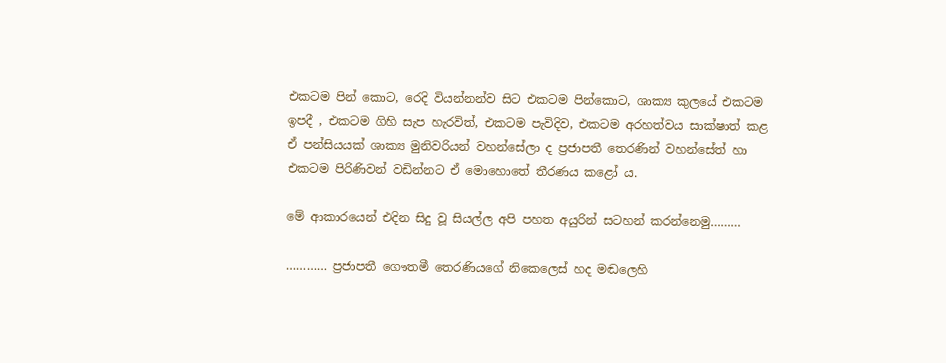එකටම පින් කොට, රෙදි වියන්නන්ව සිට එකටම පින්කොට, ශාක්‍ය කුලයේ එකටම ඉපදී , එකටම ගිහි සැප හැරවිත්, එකටම පැවිදිව, එකටම අරහත්වය සාක්ෂාත් කළ ඒ පන්සියයක් ශාක්‍ය මුනිවරියන් වහන්සේලා ද ප්‍රජාපතී තෙරණින් වහන්සේත් හා එකටම පිරිණිවන් වඩින්නට ඒ මොහොතේ තීරණය කළෝ ය.

මේ ආකාරයෙන් එදින සිදු වූ සියල්ල අපි පහත අයුරින් සටහන් කරන්නෙමු………

………… ප්‍රජාපතී ගෞතමී තෙරණියගේ නිකෙලෙස් හද මඬලෙහි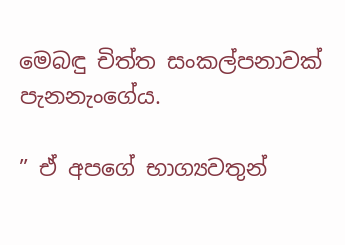මෙබඳු චිත්ත සංකල්පනාවක් පැනනැංගේය.

” ඒ අපගේ භාග්‍යවතුන්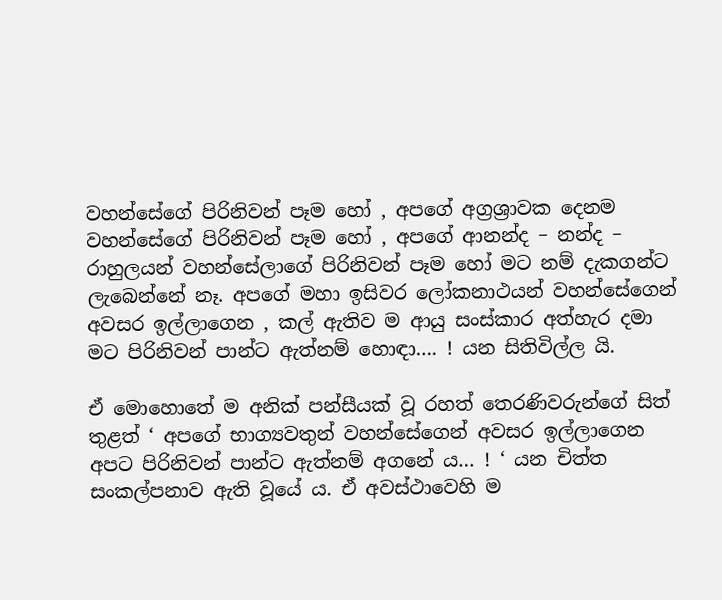වහන්සේගේ පිරිනිවන් පෑම හෝ , අපගේ අග්‍රශ්‍රාවක දෙනම වහන්සේගේ පිරිනිවන් පෑම හෝ , අපගේ ආනන්ද – නන්ද – රාහුලයන් වහන්සේලාගේ පිරිනිවන් පෑම හෝ මට නම් දැකගන්ට ලැබෙන්නේ නෑ. අපගේ මහා ඉසිවර ලෝකනාථයන් වහන්සේගෙන් අවසර ඉල්ලාගෙන , කල් ඇතිව ම ආයු සංස්කාර අත්හැර දමා මට පිරිනිවන් පාන්ට ඇත්නම් හොඳා…. ! යන සිතිවිල්ල යි.

ඒ මොහොතේ ම අනික් පන්සීයක් වූ රහත් තෙරණිවරුන්ගේ සිත් තුළත් ‘ අපගේ භාග්‍යවතුන් වහන්සේගෙන් අවසර ඉල්ලාගෙන අපට පිරිනිවන් පාන්ට ඇත්නම් අගනේ ය… ! ‘ යන චිත්ත සංකල්පනාව ඇති වූයේ ය. ඒ අවස්ථාවෙහි ම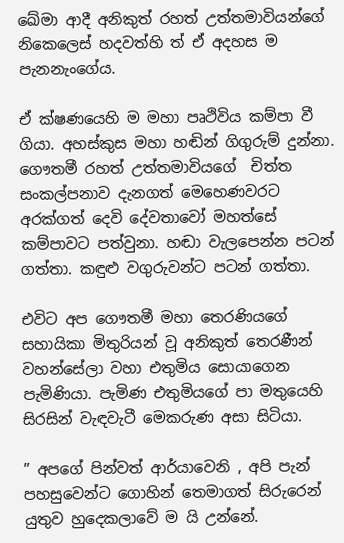ඛේමා ආදී අනිකුත් රහත් උත්තමාවියන්ගේ නිකෙලෙස් හදවත්හි ත් ඒ අදහස ම පැනනැංගේය.

ඒ ක්ෂණයෙහි ම මහා පෘථිවිය කම්පා වී ගියා. අහස්කුස මහා හඬින් ගිගුරුම් දුන්නා. ගෞතමී රහත් උත්තමාවියගේ  චිත්ත සංකල්පනාව දැනගත් මෙහෙණවරට අරක්ගත් දෙවි දේවතාවෝ මහත්සේ කම්පාවට පත්වුනා. හඬා වැලපෙන්න පටන් ගත්තා. කඳුළු වගුරුවන්ට පටන් ගත්තා.

එවිට අප ගෞතමී මහා තෙරණියගේ සහායිකා මිතුරියන් වූ අනිකුත් තෙරණීන් වහන්සේලා වහා එතුමිය සොයාගෙන පැමිණියා. පැමිණ එතුමියගේ පා මතුයෙහි සිරසින් වැඳවැටී මෙකරුණ අසා සිටියා.

” අපගේ පින්වත් ආර්යාවෙනි , අපි පැන් පහසුවෙන්ට ගොහින් තෙමාගත් සිරුරෙන් යුතුව හුදෙකලාවේ ම යි උන්නේ.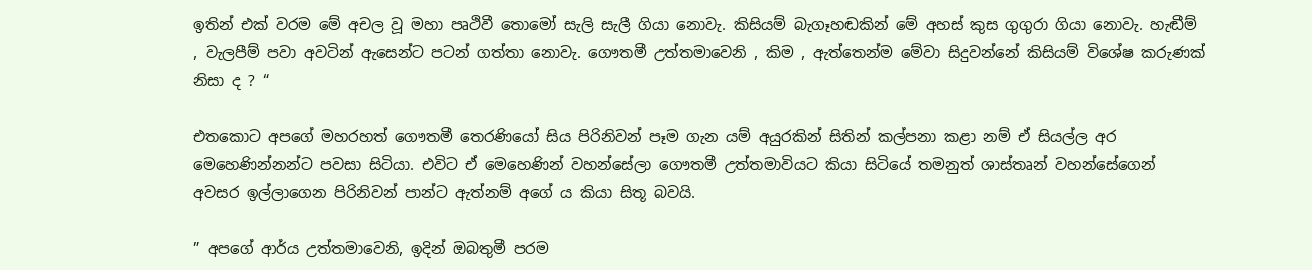ඉතින් එක් වරම මේ අචල වූ මහා පෘථිවී තොමෝ සැලි සැලී ගියා නොවැ. කිසියම් බැගෑහඬකින් මේ අහස් කුස ගුගුරා ගියා නොවැ. හැඬීම් , වැලපීම් පවා අවටින් ඇසෙන්ට පටන් ගත්තා නොවැ. ගෞතමී උත්තමාවෙනි , කිම , ඇත්තෙන්ම මේවා සිදුවන්නේ කිසියම් විශේෂ කරුණක් නිසා ද ? “

එතකොට අපගේ මහරහත් ගෞතමී තෙරණියෝ සිය පිරිනිවන් පෑම ගැන යම් අයුරකින් සිතින් කල්පනා කළා නම් ඒ සියල්ල අර මෙහෙණින්නන්ට පවසා සිටියා. එවිට ඒ මෙහෙණින් වහන්සේලා ගෞතමී උත්තමාවියට කියා සිටියේ තමනුත් ශාස්තෘන් වහන්සේගෙන් අවසර ඉල්ලාගෙන පිරිනිවන් පාන්ට ඇත්නම් අගේ ය කියා සිතූ බවයි.

” අපගේ ආර්ය උත්තමාවෙනි, ඉදින් ඔබතුමී පරම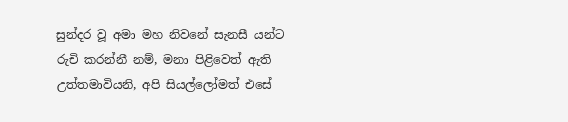සුන්දර වූ අමා මහ නිවනේ සැනසී යන්ට රුචි කරන්නී නම්, මනා පිළිවෙත් ඇති උත්තමාවියනි, අපි සියල්ලෝමත් එසේ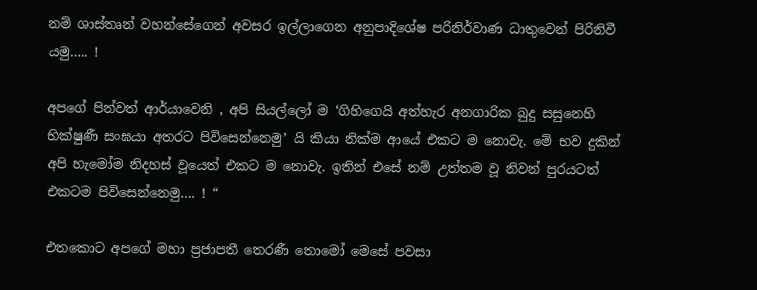නම් ශාස්තෘන් වහන්සේගෙන් අවසර ඉල්ලාගෙන අනුපාදිශේෂ පරිනිර්වාණ ධාතුවෙන් පිරිනිවී යමු….. !

අපගේ පින්වත් ආර්යාවෙනි , අපි සියල්ලෝ ම ‘ගිහිගෙයි අත්හැර අනගාරික බුදු සසුනෙහි භික්ෂුණී සංඝයා අතරට පිවිසෙන්නෙමු’ යි කියා නික්ම ආයේ එකට ම නොවැ. මේ භව දුකින් අපි හැමෝම නිදහස් වූයෙත් එකට ම නොවැ. ඉතින් එසේ නම් උත්තම වූ නිවන් පුරයටත් එකටම පිවිසෙන්නෙමු…. ! “

එතකොට අපගේ මහා ප්‍රජාපතී තෙරණී තොමෝ මෙසේ පවසා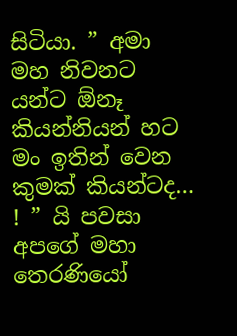සිටියා. ” අමා මහ නිවනට යන්ට ඕනෑ කියන්නියන් හට මං ඉතින් වෙන කුමක් කියන්ටද… ! ” යි පවසා අපගේ මහා තෙරණියෝ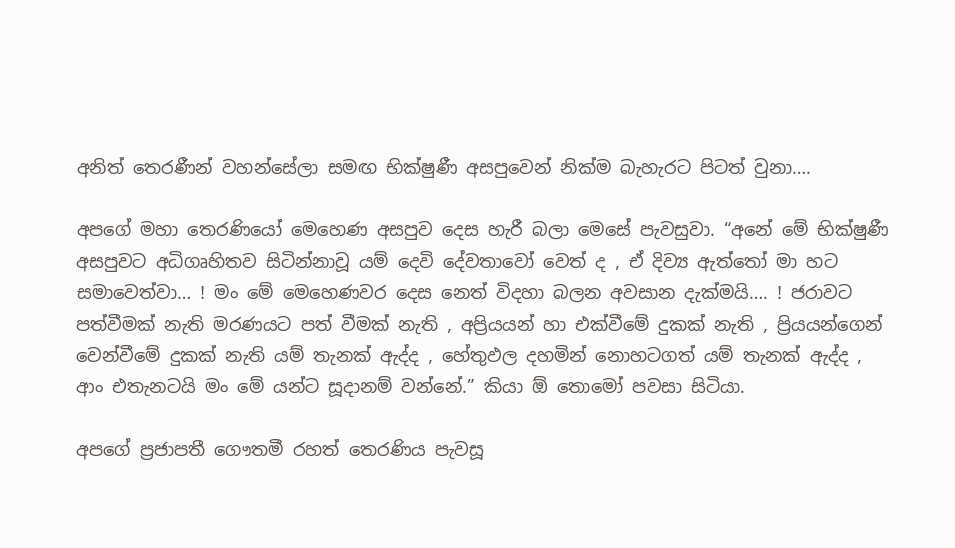අනිත් තෙරණීන් වහන්සේලා සමඟ භික්ෂුණී අසපුවෙන් නික්ම බැහැරට පිටත් වුනා….

අපගේ මහා තෙරණියෝ මෙහෙණ අසපුව දෙස හැරී බලා මෙසේ පැවසුවා. “අනේ මේ භික්ෂුණී අසපුවට අධිගෘහිතව සිටින්නාවූ යම් දෙවි දේවතාවෝ වෙත් ද , ඒ දිව්‍ය ඇත්තෝ මා හට සමාවෙත්වා… ! මං මේ මෙහෙණවර දෙස නෙත් විදහා බලන අවසාන දැක්මයි…. ! ජරාවට පත්වීමක් නැති මරණයට පත් වීමක් නැති , අප්‍රියයන් හා එක්වීමේ දුකක් නැති , ප්‍රියයන්ගෙන් වෙන්වීමේ දුකක් නැති යම් තැනක් ඇද්ද , හේතුඵල දහමින් නොහටගත් යම් තැනක් ඇද්ද , ආං එතැනටයි මං මේ යන්ට සූදානම් වන්නේ.” කියා ඕ තොමෝ පවසා සිටියා.

අපගේ ප්‍රජාපතී ගෞතමී රහත් තෙරණිය පැවසූ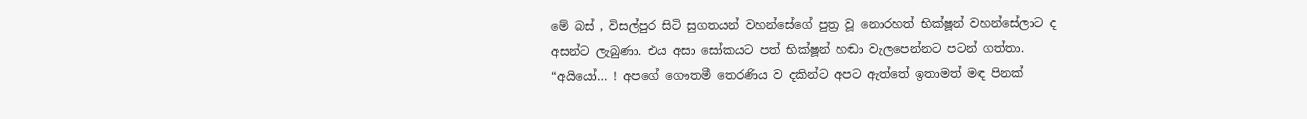මේ බස් , විසල්පුර සිටි සුගතයන් වහන්සේගේ පුත්‍ර වූ නොරහත් භික්ෂූන් වහන්සේලාට ද අසන්ට ලැබුණා. එය අසා සෝකයට පත් භික්ෂූන් හඬා වැලපෙන්නට පටන් ගත්තා. “අයියෝ… ! අපගේ ගෞතමී තෙරණිය ව දකින්ට අපට ඇත්තේ ඉතාමත් මඳ පිනක්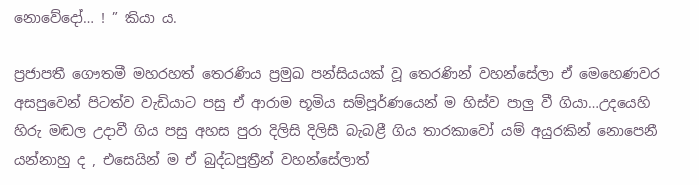නොවේදෝ… ! ” කියා ය.

ප්‍රජාපතී ගෞතමී මහරහත් තෙරණිය ප්‍රමුඛ පන්සියයක් වූ තෙරණින් වහන්සේලා ඒ මෙහෙණවර අසපුවෙන් පිටත්ව වැඩියාට පසු ඒ ආරාම භූමිය සම්පූර්ණයෙන් ම හිස්ව පාලු වී ගියා…උදයෙහි හිරු මඬල උදාවී ගිය පසු අහස පුරා දිලිසි දිලිසී බැබළී ගිය තාරකාවෝ යම් අයුරකින් නොපෙනී යන්නාහු ද , එසෙයින් ම ඒ බුද්ධපුත්‍රීන් වහන්සේලාත්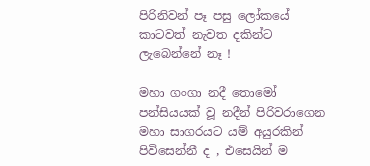පිරිනිවන් පෑ පසු ලෝකයේ කාටවත් නැවත දකින්ට ලැබෙන්නේ නෑ !

මහා ගංගා නදී තොමෝ පන්සියයක් වූ නදීන් පිරිවරාගෙන මහා සාගරයට යම් අයුරකින් පිවිසෙන්නී ද , එසෙයින් ම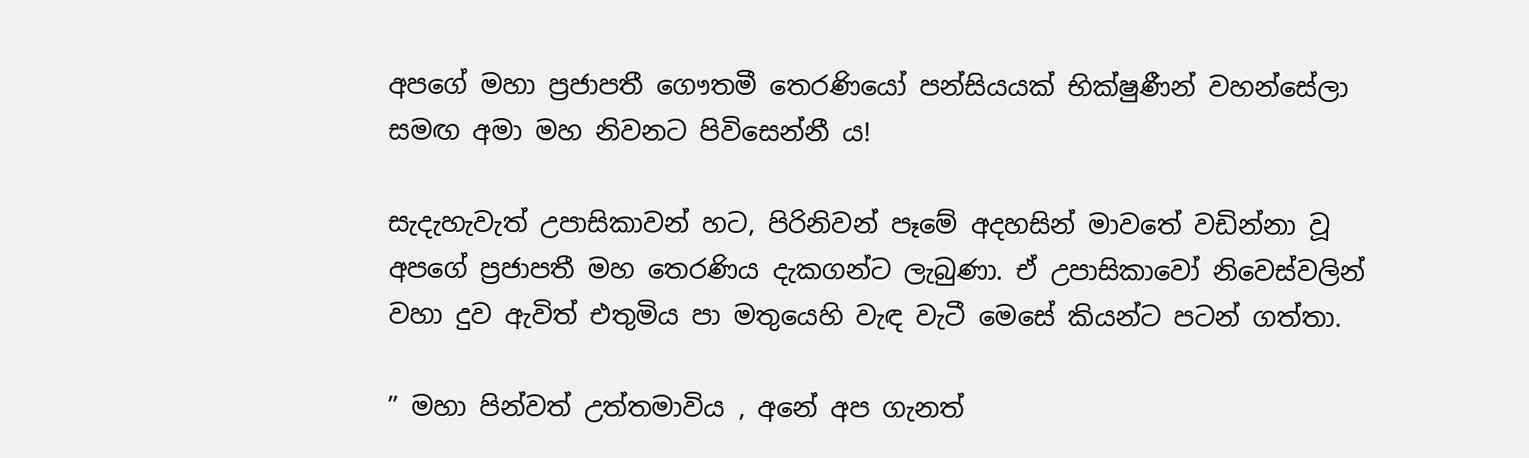අපගේ මහා ප්‍රජාපතී ගෞතමී තෙරණියෝ පන්සියයක් භික්ෂුණීන් වහන්සේලා සමඟ අමා මහ නිවනට පිවිසෙන්නී ය!

සැදැහැවැත් උපාසිකාවන් හට, පිරිනිවන් පෑමේ අදහසින් මාවතේ වඩින්නා වූ අපගේ ප්‍රජාපතී මහ තෙරණිය දැකගන්ට ලැබුණා. ඒ උපාසිකාවෝ නිවෙස්වලින් වහා දුව ඇවිත් එතුමිය පා මතුයෙහි වැඳ වැටී මෙසේ කියන්ට පටන් ගත්තා.

” මහා පින්වත් උත්තමාවිය , අනේ අප ගැනත්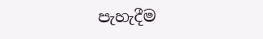පැහැදීම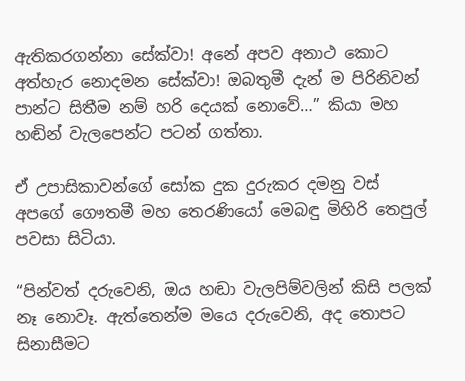ඇතිකරගන්නා සේක්වා! අනේ අපව අනාථ කොට අත්හැර නොදමන සේක්වා! ඔබතුමී දැන් ම පිරිනිවන් පාන්ට සිතීම නම් හරි දෙයක් නොවේ…” කියා මහ හඬින් වැලපෙන්ට පටන් ගත්තා.

ඒ උපාසිකාවන්ගේ සෝක දුක දුරුකර දමනු වස් අපගේ ගෞතමී මහ තෙරණියෝ මෙබඳු මිහිරි තෙපුල් පවසා සිටියා.

“පින්වත් දරුවෙනි, ඔය හඬා වැලපිම්වලින් කිසි පලක් නෑ නොවෑ. ඇත්තෙන්ම මයෙ දරුවෙනි, අද තොපට සිනාසීමට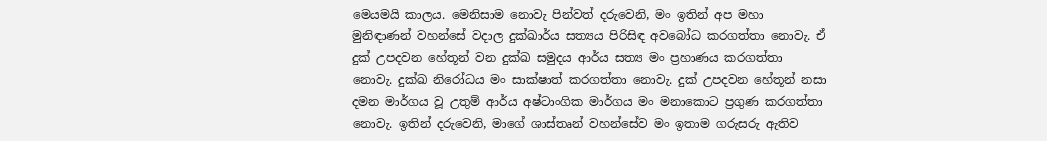මෙයමයි කාලය. මෙනිසාම නොවැ පින්වත් දරුවෙනි, මං ඉතින් අප මහා මුනිඳාණන් වහන්සේ වදාල දුක්ඛාර්ය සත්‍යය පිරිසිඳ අවබෝධ කරගත්තා නොවැ. ඒ දුක් උපදවන හේතූන් වන දුක්ඛ සමුදය ආර්ය සත්‍ය මං ප්‍රහාණය කරගත්තා නොවැ. දුක්ඛ නිරෝධය මං සාක්ෂාත් කරගත්තා නොවැ. දුක් උපදවන හේතූන් නසා දමන මාර්ගය වූ උතුම් ආර්ය අෂ්ටාංගික මාර්ගය මං මනාකොට ප්‍රගුණ කරගත්තා නොවැ. ඉතින් දරුවෙනි, මාගේ ශාස්තෘන් වහන්සේව මං ඉතාම ගරුසරු ඇතිව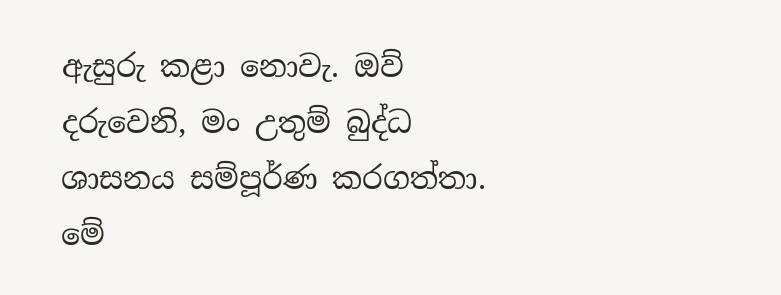ඇසුරු කළා නොවැ. ඔව් දරුවෙනි, මං උතුම් බුද්ධ ශාසනය සම්පූර්ණ කරගත්තා. මේ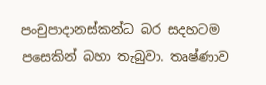පංචුපාදානස්කන්ධ බර සදහටම පසෙකින් බහා තැබුවා. තෘෂ්ණාව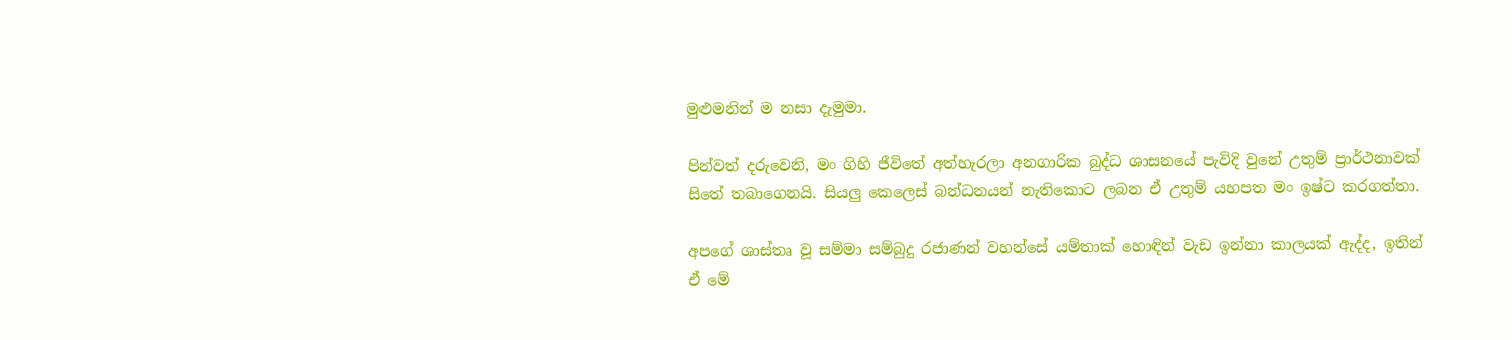මුළුමනින් ම නසා දැමුමා.

පින්වත් දරුවෙනි, මං ගිහි ජීවිතේ අත්හැරලා අනගාරික බුද්ධ ශාසනයේ පැවිදි වුනේ උතුම් ප්‍රාර්ථනාවක් සිතේ තබාගෙනයි. සියලු කෙලෙස් බන්ධනයන් නැතිකොට ලබන ඒ උතුම් යහපත මං ඉෂ්ට කරගත්තා.

අපගේ ශාස්තෘ වූ සම්මා සම්බුදු රජාණන් වහන්සේ යම්තාක් හොඳින් වැඩ ඉන්නා කාලයක් ඇද්ද, ඉතින් ඒ මේ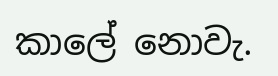කාලේ නොවැ.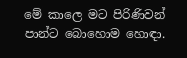මේ කාලෙ මට පිරිණිවන් පාන්ට බොහොම හොඳා.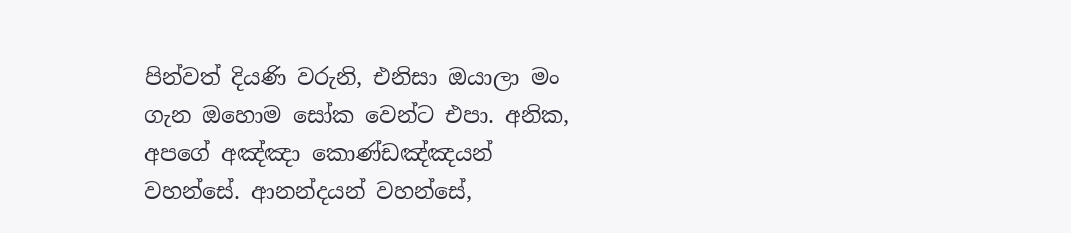පින්වත් දියණි වරුනි, එනිසා ඔයාලා මං ගැන ඔහොම සෝක වෙන්ට එපා. අනික, අපගේ අඤ්ඤා කොණ්ඩඤ්ඤයන් වහන්සේ. ආනන්දයන් වහන්සේ,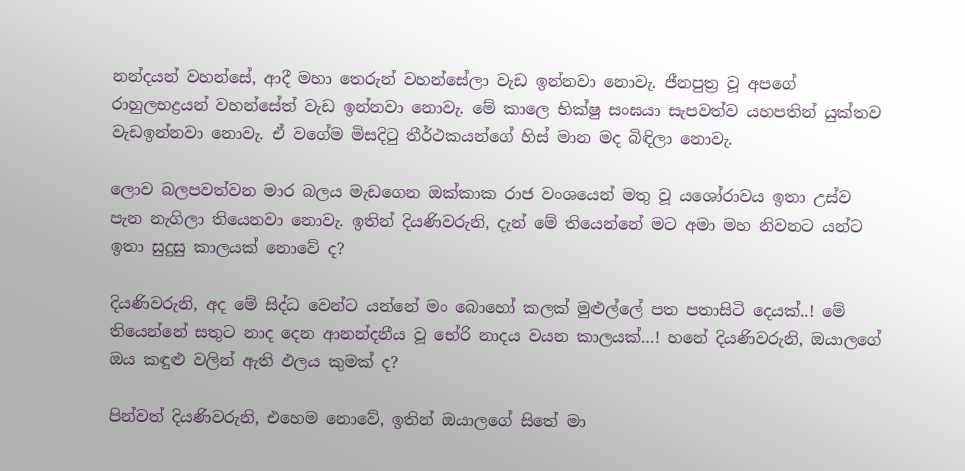නන්දයන් වහන්සේ, ආදී මහා තෙරුන් වහන්සේලා වැඩ ඉන්නවා නොවැ. ජීනපුත්‍ර වූ අපගේ රාහුලභද්‍රයන් වහන්සේත් වැඩ ඉන්නවා නොවැ. මේ කාලෙ භික්ෂු සංඝයා සැපවත්ව යහපතින් යුක්තව වැඩඉන්නවා නොවැ. ඒ වගේම මිසදිටු තීර්ථකයන්ගේ හිස් මාන මද බිඳිලා නොවැ.

ලොව බලපවත්වන මාර බලය මැඩගෙන ඔක්කාක රාජ වංශයෙන් මතු වූ යශෝරාවය ඉතා උස්ව පැන නැගිලා තියෙනවා නොවැ. ඉතින් දියණිවරුනි, දැන් මේ තියෙන්නේ මට අමා මහ නිවනට යන්ට ඉතා සුදුසු කාලයක් නොවේ ද?

දියණිවරුනි, අද මේ සිද්ධ වෙන්ට යන්නේ මං බොහෝ කලක් මුළුල්ලේ පත පතාසිටි දෙයක්..! මේ තියෙන්නේ සතුට නාද දෙන ආනන්දනීය වූ භේරි නාදය වයන කාලයක්…! හනේ දියණිවරුනි, ඔයාලගේ ඔය කඳුළු වලින් ඇති ඵලය කුමක් ද?

පින්වත් දියණිවරුනි, එහෙම නොවේ, ඉතින් ඔයාලගේ සිතේ මා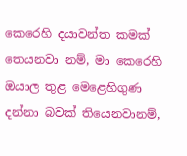කෙරෙහි දයාවන්ත කමක් තෙයනවා නම්, මා කෙරෙහි ඔයාල තුළ මෙළෙහිගුණ දන්නා බවක් තියෙනවානම්,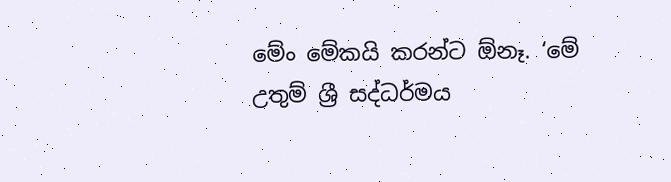මේං මේකයි කරන්ට ඕනෑ. ‘මේ උතුම් ශ්‍රී සද්ධර්මය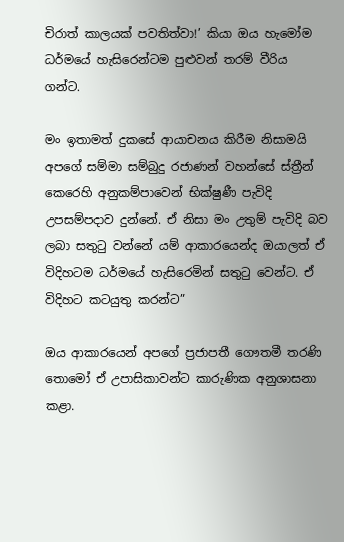චිරාත් කාලයක් පවතිත්වා!’ කියා ඔය හැමෝම ධර්මයේ හැසිරෙන්ටම පුළුවන් තරම් වීරිය ගන්ට.

මං ඉතාමත් දුකසේ ආයාචනය කිරීම නිසාමයි අපගේ සම්මා සම්බුදු රජාණන් වහන්සේ ස්ත්‍රීන් කෙරෙහි අනුකම්පාවෙන් භික්ෂුණී පැවිදි උපසම්පදාව දුන්නේ. ඒ නිසා මං උතුම් පැවිදි බව ලබා සතුටු වන්නේ යම් ආකාරයෙන්ද ඔයාලත් ඒ විදිහටම ධර්මයේ හැසිරෙමින් සතුටු වෙන්ට. ඒ විදිහට කටයුතු කරන්ට”

ඔය ආකාරයෙන් අපගේ ප්‍රජාපතී ගෞතමී තරණි තොමෝ ඒ උපාසිකාවන්ට කාරුණික අනුශාසනා කළා.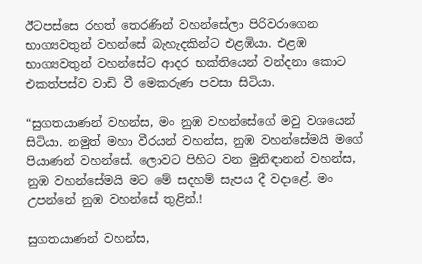ඊටපස්සෙ රහත් තෙරණින් වහන්සේලා පිරිවරාගෙන භාග්‍යවතුන් වහන්සේ බැහැදකින්ට එළඹියා. එළඹ භාග්‍යවතුන් වහන්සේට ආදර භක්තියෙන් වන්දනා කොට එකත්පස්ව වාඩි වී මෙකරුණ පවසා සිටියා.

“සුගතයාණන් වහන්ස, මං නුඹ වහන්සේගේ මවු වශයෙන් සිටියා. නමුත් මහා වීරයන් වහන්ස, නුඹ වහන්සේමයි මගේ පියාණන් වහන්සේ. ලොවට පිහිට වන මුනිඳානන් වහන්ස, නුඹ වහන්සේමයි මට මේ සදහම් සැපය දී වදාළේ. මං උපන්නේ නුඹ වහන්සේ තුළින්.!

සුගතයාණන් වහන්ස,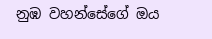නුඹ වහන්සේගේ ඔය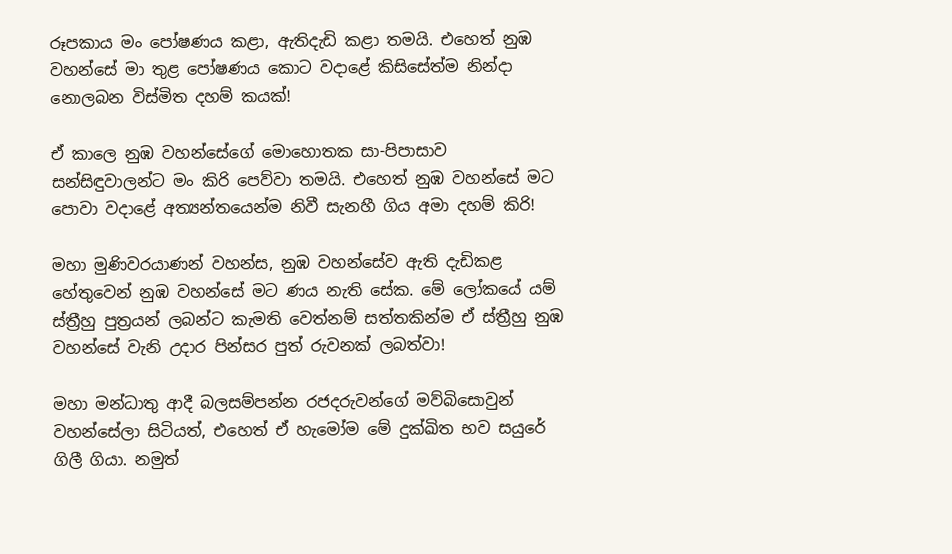රූපකාය මං පෝෂණය කළා, ඇතිදැඩි කළා තමයි. එහෙත් නුඹ වහන්සේ මා තුළ පෝෂණය කොට වදාළේ කිසිසේත්ම නින්දා නොලබන විස්මිත දහම් කයක්!

ඒ කාලෙ නුඹ වහන්සේගේ මොහොතක සා-පිපාසාව සන්සිඳුවාලන්ට මං කිරි පෙව්වා තමයි. එහෙත් නුඹ වහන්සේ මට පොවා වදාළේ අත්‍යන්තයෙන්ම නිවී සැනහී ගිය අමා දහම් කිරි!

මහා මුණිවරයාණන් වහන්ස, නුඹ වහන්සේව ඇති දැඩිකළ හේතුවෙන් නුඹ වහන්සේ මට ණය නැති සේක. මේ ලෝකයේ යම් ස්ත්‍රීහු පුත්‍රයන් ලබන්ට කැමති වෙත්නම් සත්තකින්ම ඒ ස්ත්‍රීහු නුඹ වහන්සේ වැනි උදාර පින්සර පුත් රුවනක් ලබත්වා!

මහා මන්ධාතු ආදී බලසම්පන්න රජදරුවන්ගේ මව්බිසොවුන් වහන්සේලා සිටියත්, එහෙත් ඒ හැමෝම මේ දුක්ඛිත භව සයුරේ ගිලී ගියා. නමුත්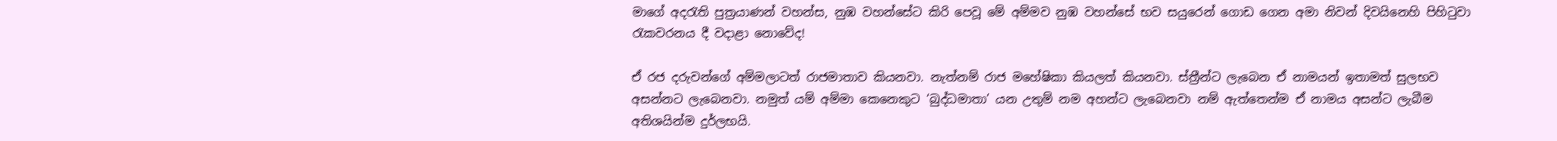මාගේ අදරැති පුත්‍රයාණන් වහන්ස, නුඹ වහන්සේට කිරි පෙවූ මේ අම්මව නුඹ වහන්සේ භව සයුරෙන් ගොඩ ගෙන අමා නිවන් දිවයිනෙහි පිහිටුවා රැකවරනය දී වදාළා නොවේද!

ඒ රජ දරුවන්ගේ අම්මලාටත් රාජමාතාව කියනවා. නැත්නම් රාජ මහේෂිකා කියලත් කියනවා. ස්ත්‍රීන්ට ලැබෙන ඒ නාමයන් ඉතාමත් සුලභව අසන්නට ලැබෙනවා. නමුත් යම් අම්මා කෙනෙකුට ‘බුද්ධමාතා’ යන උතුම් නම අහන්ට ලැබෙනවා නම් ඇත්තෙන්ම ඒ නාමය අසන්ට ලැබීම අතිශයින්ම දුර්ලභයි.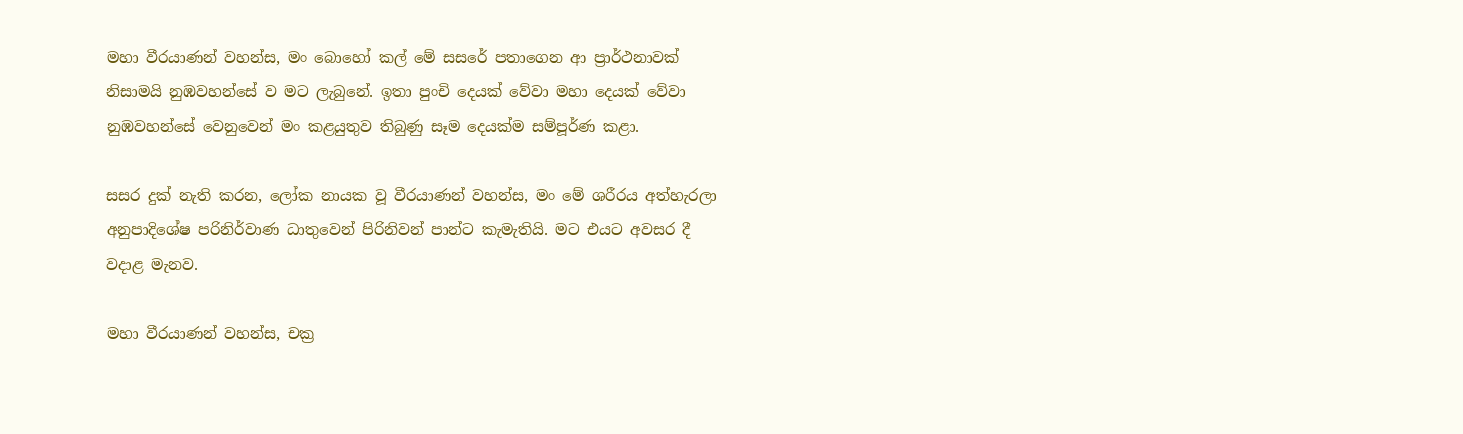මහා වීරයාණන් වහන්ස, මං බොහෝ කල් මේ සසරේ පතාගෙන ආ ප්‍රාර්ථනාවක් නිසාමයි නුඹවහන්සේ ව මට ලැබුනේ. ඉතා පුංචි දෙයක් වේවා මහා දෙයක් වේවා නුඹවහන්සේ වෙනුවෙන් මං කළයුතුව තිබුණු සෑම දෙයක්ම සම්පූර්ණ කළා.

සසර දුක් නැති කරන, ලෝක නායක වූ වීරයාණන් වහන්ස, මං මේ ශරීරය අත්හැරලා අනුපාදිශේෂ පරිනිර්වාණ ධාතුවෙන් පිරිනිවන් පාන්ට කැමැතියි. මට එයට අවසර දී වදාළ මැනව.

මහා වීරයාණන් වහන්ස, චක්‍ර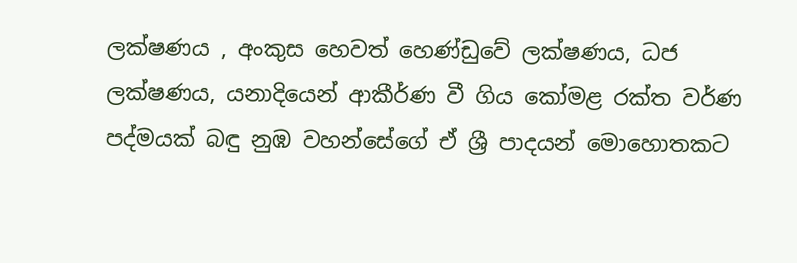ලක්ෂණය , අංකුස හෙවත් හෙණ්ඩුවේ ලක්ෂණය, ධජ ලක්ෂණය, යනාදියෙන් ආකීර්ණ වී ගිය කෝමළ රක්ත වර්ණ පද්මයක් බඳු නුඹ වහන්සේගේ ඒ ශ්‍රී පාදයන් මොහොතකට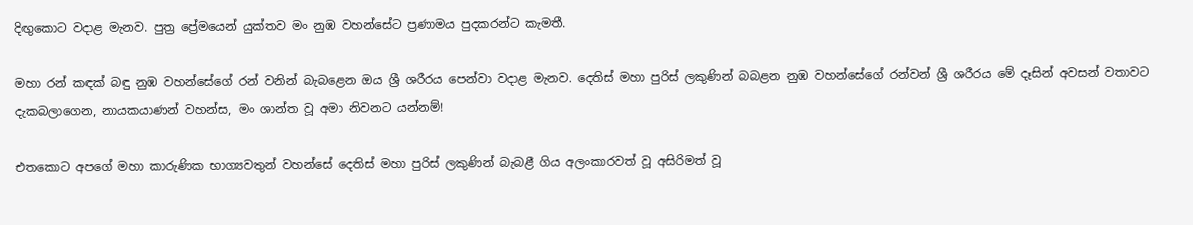දිඟුකොට වදාළ මැනව. පුත්‍ර ප්‍රේමයෙන් යුක්තව මං නුඹ වහන්සේට ප්‍රණාමය පුදකරන්ට කැමතී.

මහා රන් කඳක් බඳු නුඹ වහන්සේගේ රන් වනින් බැබළෙන ඔය ශ්‍රී ශරීරය පෙන්වා වදාළ මැනව. දෙතිස් මහා පුරිස් ලකුණින් බබළන නුඹ වහන්සේගේ රන්වන් ශ්‍රී ශරීරය මේ දෑසින් අවසන් වතාවට දැකබලාගෙන, නායකයාණන් වහන්ස, මං ශාන්ත වූ අමා නිවනට යන්නම්!

එතකොට අපගේ මහා කාරුණික භාග්‍යවතුන් වහන්සේ දෙතිස් මහා පුරිස් ලකුණින් බැබළී ගිය අලංකාරවත් වූ අසිරිමත් වූ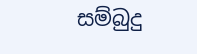සම්බුදු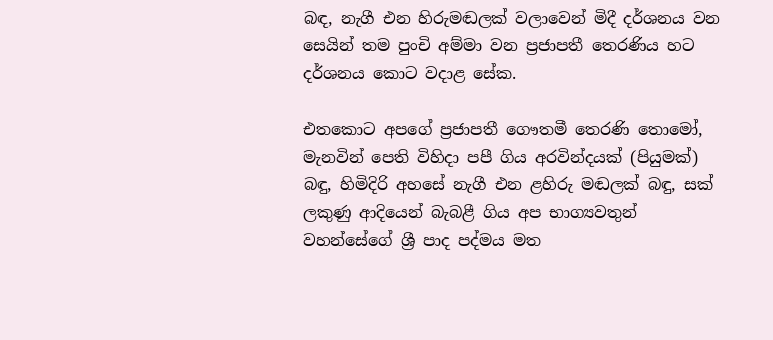බඳ, නැගී එන හිරුමඬලක් වලාවෙන් මිදී දර්ශනය වන සෙයින් තම පුංචි අම්මා වන ප්‍රජාපතී තෙරණිය හට දර්ශනය කොට වදාළ සේක.

එතකොට අපගේ ප්‍රජාපතී ගෞතමී තෙරණි තොමෝ, මැනවින් පෙති විහිදා පපී ගිය අරවින්දයක් (පියුමක්) බඳු, හිමිදිරි අහසේ නැගී එන ළහිරු මඬලක් බඳු, සක් ලකුණු ආදියෙන් බැබළී ගිය අප භාග්‍යවතුන් වහන්සේගේ ශ්‍රී පාද පද්මය මත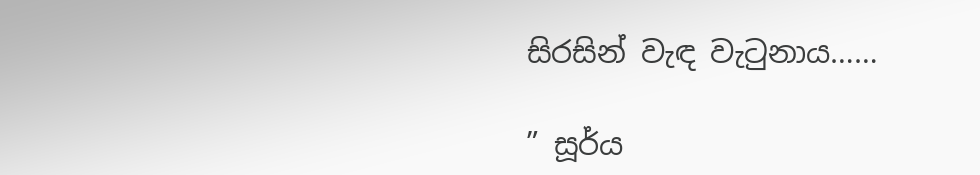සිරසින් වැඳ වැටුනාය……

” සූර්ය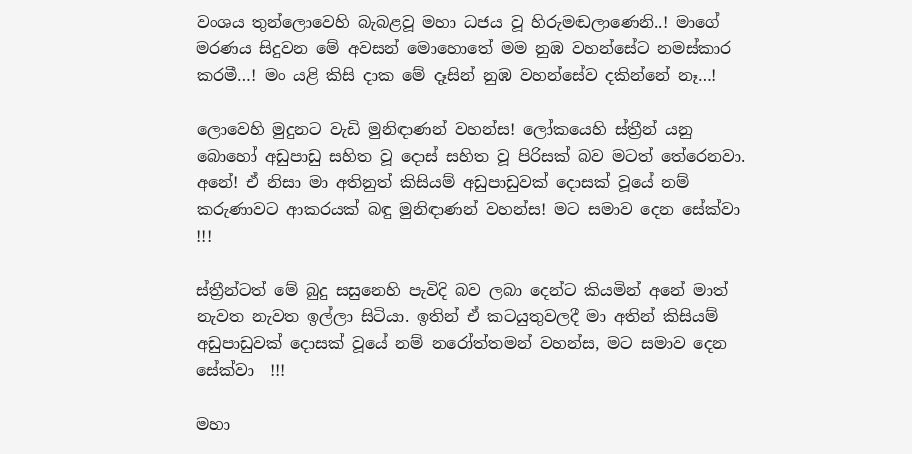වංශය තුන්ලොවෙහි බැබළවූ මහා ධජය වූ හිරුමඬලාණෙනි..! මාගේ මරණය සිදුවන මේ අවසන් මොහොතේ මම නුඹ වහන්සේට නමස්කාර කරමී…! මං යළි කිසි දාක මේ දෑසින් නුඹ වහන්සේව දකින්නේ නෑ…!

ලොවෙහි මුදුනට වැඩි මුනිඳාණන් වහන්ස! ලෝකයෙහි ස්ත්‍රීන් යනු බොහෝ අඩුපාඩු සහිත වූ දොස් සහිත වූ පිරිසක් බව මටත් තේරෙනවා. අනේ! ඒ නිසා මා අතිනුත් කිසියම් අඩුපාඩුවක් දොසක් වූයේ නම් කරුණාවට ආකරයක් බඳු මුනිඳාණන් වහන්ස! මට සමාව දෙන සේක්වා !!!

ස්ත්‍රීන්ටත් මේ බුදු සසුනෙහි පැවිදි බව ලබා දෙන්ට කියමින් අනේ මාත් නැවත නැවත ඉල්ලා සිටියා. ඉතින් ඒ කටයුතුවලදී මා අතින් කිසියම් අඩුපාඩුවක් දොසක් වූයේ නම් නරෝත්තමන් වහන්ස, මට සමාව දෙන සේක්වා  !!!

මහා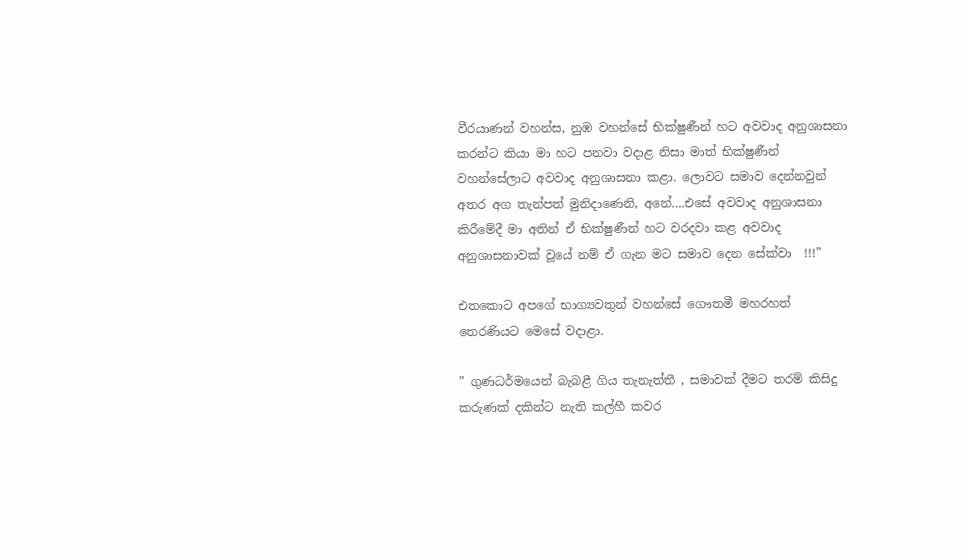වීරයාණන් වහන්ස, නුඹ වහන්සේ භික්ෂුණීන් හට අවවාද අනුශාසනා කරන්ට කියා මා හට පනවා වදාළ නිසා මාත් භික්ෂුණීන් වහන්සේලාට අවවාද අනුශාසනා කළා. ලොවට සමාව දෙන්නවුන් අතර අග තැන්පත් මුනිදාණෙනි, අනේ….එසේ අවවාද අනුශාසනා කිරීමේදී මා අතින් ඒ භික්ෂුණීන් හට වරදවා කළ අවවාද අනුශාසනාවක් වූයේ නම් ඒ ගැන මට සමාව දෙන සේක්වා  !!!”

එතකොට අපගේ භාග්‍යවතුන් වහන්සේ ගෞතමී මහරහත් තෙරණියට මෙසේ වදාළා.

” ගුණධර්මයෙන් බැබළී ගිය තැනැත්තී , සමාවක් දීමට තරම් කිසිදු කරුණක් දකින්ට නැති කල්හී කවර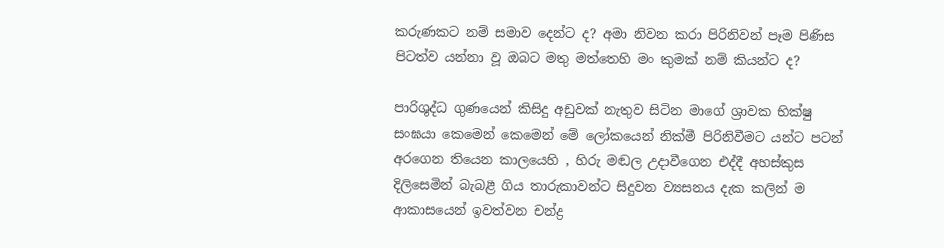කරුණකට නම් සමාව දෙන්ට ද? අමා නිවන කරා පිරිනිවන් පෑම පිණිස පිටත්ව යන්නා වූ ඔබට මතු මත්තෙහි මං කුමක් නම් කියන්ට ද?

පාරිශුද්ධ ගුණයෙන් කිසිදු අඩුවක් නැතුව සිටින මාගේ ශ්‍රාවක භික්ෂු සංඝයා කෙමෙන් කෙමෙන් මේ ලෝකයෙන් නික්මී පිරිනිවීමට යන්ට පටන් අරගෙන තියෙන කාලයෙහි , හිරු මඬල උදාවීගෙන එද්දී අහස්කුස දිලිසෙමින් බැබළී ගිය තාරුකාවන්ට සිදුවන ව්‍යසනය දැක කලින් ම ආකාසයෙන් ඉවත්වන චන්ද්‍ර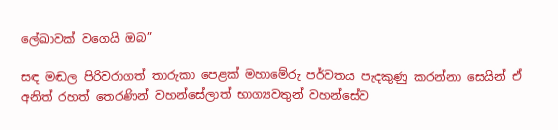ලේඛාවක් වගෙයි ඔබ”

සඳ මඬල පිරිවරාගත් තාරුකා පෙළක් මහාමේරු පර්වතය පැදකුණු කරන්නා සෙයින් ඒ අනිත් රහත් තෙරණින් වහන්සේලාත් භාග්‍යවතුන් වහන්සේව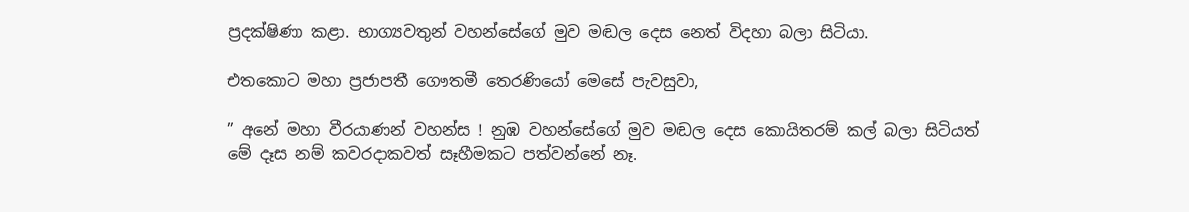ප්‍රදක්ෂිණා කළා. භාග්‍යවතුන් වහන්සේගේ මුව මඬල දෙස නෙත් විදහා බලා සිටියා.

එතකොට මහා ප්‍රජාපතී ගෞතමී තෙරණියෝ මෙසේ පැවසුවා,

” අනේ මහා වීරයාණන් වහන්ස ! නුඹ වහන්සේගේ මුව මඬල දෙස කොයිතරම් කල් බලා සිටියත් මේ දෑස නම් කවරදාකවත් සෑහීමකට පත්වන්නේ නෑ.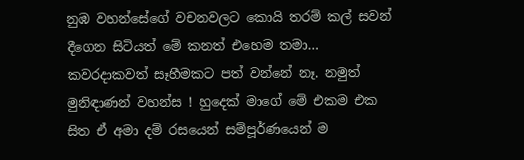නුඹ වහන්සේගේ වචනවලට කොයි තරම් කල් සවන් දීගෙන සිටියත් මේ කනත් එහෙම තමා… කවරදාකවත් සෑහීමකට පත් වන්නේ නෑ. නමුත් මුනිඳාණන් වහන්ස ! හුදෙක් මාගේ මේ එකම එක සිත ඒ අමා දම් රසයෙන් සම්පූර්ණයෙන් ම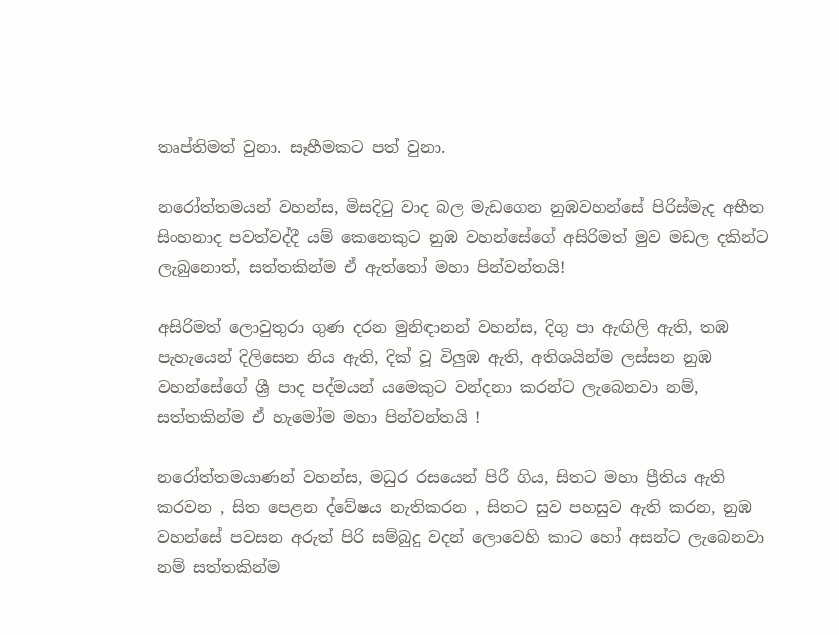තෘප්තිමත් වුනා. සෑහීමකට පත් වුනා.

නරෝත්තමයන් වහන්ස, මිසදිටු වාද බල මැඩගෙන නුඹවහන්සේ පිරිස්මැද අභීත සිංහනාද පවත්වද්දී යම් කෙනෙකුට නුඹ වහන්සේගේ අසිරිමත් මුව මඩල දකින්ට ලැබුනොත්, සත්තකින්ම ඒ ඇත්තෝ මහා පින්වන්තයි!

අසිරිමත් ලොවුතුරා ගුණ දරන මුනිඳානන් වහන්ස, දිගු පා ඇඟිලි ඇති, තඹ පැහැයෙන් දිලිසෙන නිය ඇති, දික් වූ විලුඹ ඇති, අතිශයින්ම ලස්සන නුඹ වහන්සේගේ ශ්‍රී පාද පද්මයන් යමෙකුට වන්දනා කරන්ට ලැබෙනවා නම්, සත්තකින්ම ඒ හැමෝම මහා පින්වන්තයි !

නරෝත්තමයාණන් වහන්ස, මධුර රසයෙන් පිරී ගිය, සිතට මහා ප්‍රීතිය ඇති කරවන , සිත පෙළන ද්වේෂය නැතිකරන , සිතට සුව පහසුව ඇති කරන, නුඹ වහන්සේ පවසන අරුත් පිරි සම්බුදු වදන් ලොවෙහි කාට හෝ අසන්ට ලැබෙනවා නම් සත්තකින්ම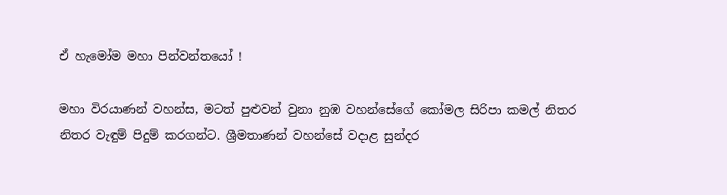ඒ හැමෝම මහා පින්වන්තයෝ !

මහා විරයාණන් වහන්ස, මටත් පුළුවන් වුනා නුඹ වහන්සේගේ කෝමල සිරිපා කමල් නිතර නිතර වැඳුම් පිදුම් කරගන්ට. ශ්‍රීමතාණන් වහන්සේ වදාළ සුන්දර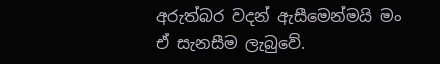අරුත්බර වදන් ඇසීමෙන්මයි මං ඒ සැනසීම ලැබුවේ.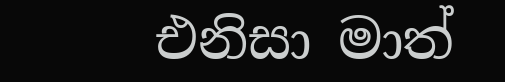එනිසා මාත්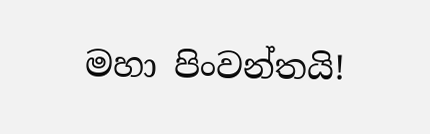මහා පිංවන්තයි!